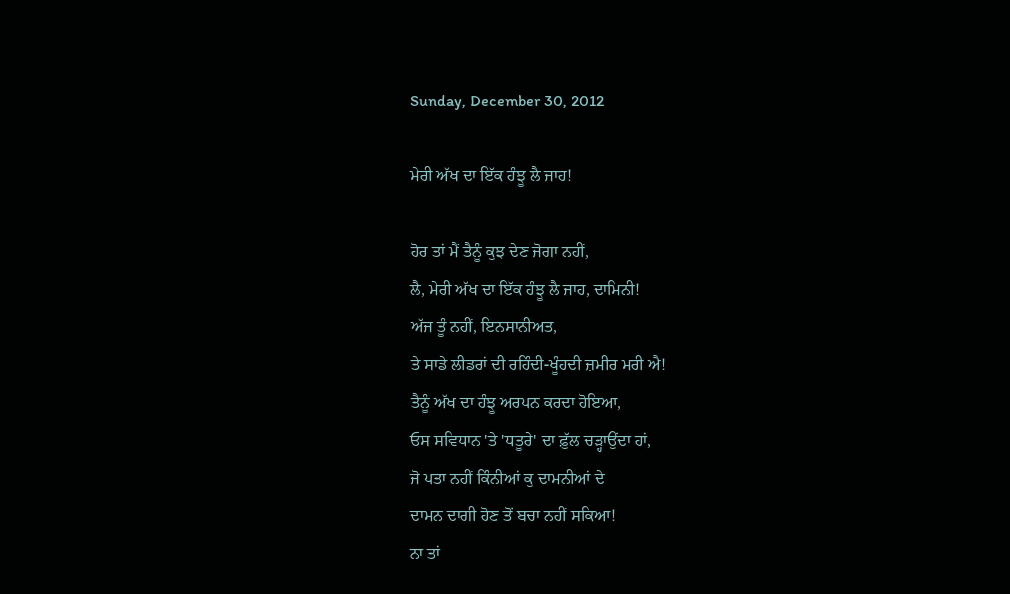Sunday, December 30, 2012

ਮੇਰੀ ਅੱਖ ਦਾ ਇੱਕ ਹੰਝੂ ਲੈ ਜਾਹ!

ਹੋਰ ਤਾਂ ਮੈਂ ਤੈਨੂੰ ਕੁਝ ਦੇਣ ਜੋਗਾ ਨਹੀਂ,
ਲੈ, ਮੇਰੀ ਅੱਖ ਦਾ ਇੱਕ ਹੰਝੂ ਲੈ ਜਾਹ, ਦਾਮਿਨੀ!
ਅੱਜ ਤੂੰ ਨਹੀਂ, ਇਨਸਾਨੀਅਤ,
ਤੇ ਸਾਡੇ ਲੀਡਰਾਂ ਦੀ ਰਹਿੰਦੀ-ਖੂੰਹਦੀ ਜ਼ਮੀਰ ਮਰੀ ਐ!
ਤੈਨੂੰ ਅੱਖ ਦਾ ਹੰਝੂ ਅਰਪਨ ਕਰਦਾ ਹੋਇਆ,
ਓਸ ਸਵਿਧਾਨ 'ਤੇ 'ਧਤੂਰੇ' ਦਾ ਫ਼ੁੱਲ ਚੜ੍ਹਾਉਂਦਾ ਹਾਂ,
ਜੋ ਪਤਾ ਨਹੀਂ ਕਿੰਨੀਆਂ ਕੁ ਦਾਮਨੀਆਂ ਦੇ
ਦਾਮਨ ਦਾਗੀ ਹੋਣ ਤੋਂ ਬਚਾ ਨਹੀਂ ਸਕਿਆ!
ਨਾ ਤਾਂ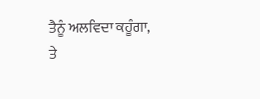ਤੈਨੂੰ ਅਲਵਿਦਾ ਕਹੂੰਗਾ,
ਤੇ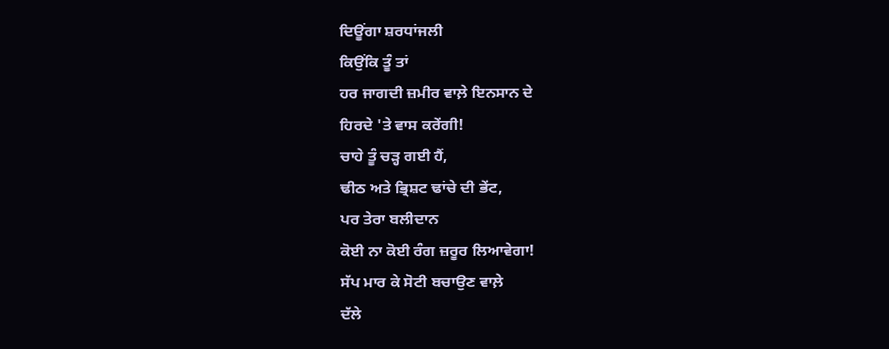ਦਿਊਂਗਾ ਸ਼ਰਧਾਂਜਲੀ
ਕਿਉਂਕਿ ਤੂੰ ਤਾਂ
ਹਰ ਜਾਗਦੀ ਜ਼ਮੀਰ ਵਾਲ਼ੇ ਇਨਸਾਨ ਦੇ
ਹਿਰਦੇ 'ਤੇ ਵਾਸ ਕਰੇਂਗੀ!
ਚਾਹੇ ਤੂੰ ਚੜ੍ਹ ਗਈ ਹੈਂ,
ਢੀਠ ਅਤੇ ਭ੍ਰਿਸ਼ਟ ਢਾਂਚੇ ਦੀ ਭੇਂਟ,
ਪਰ ਤੇਰਾ ਬਲੀਦਾਨ
ਕੋਈ ਨਾ ਕੋਈ ਰੰਗ ਜ਼ਰੂਰ ਲਿਆਵੇਗਾ!
ਸੱਪ ਮਾਰ ਕੇ ਸੋਟੀ ਬਚਾਉਣ ਵਾਲ਼ੇ
ਦੱਲੇ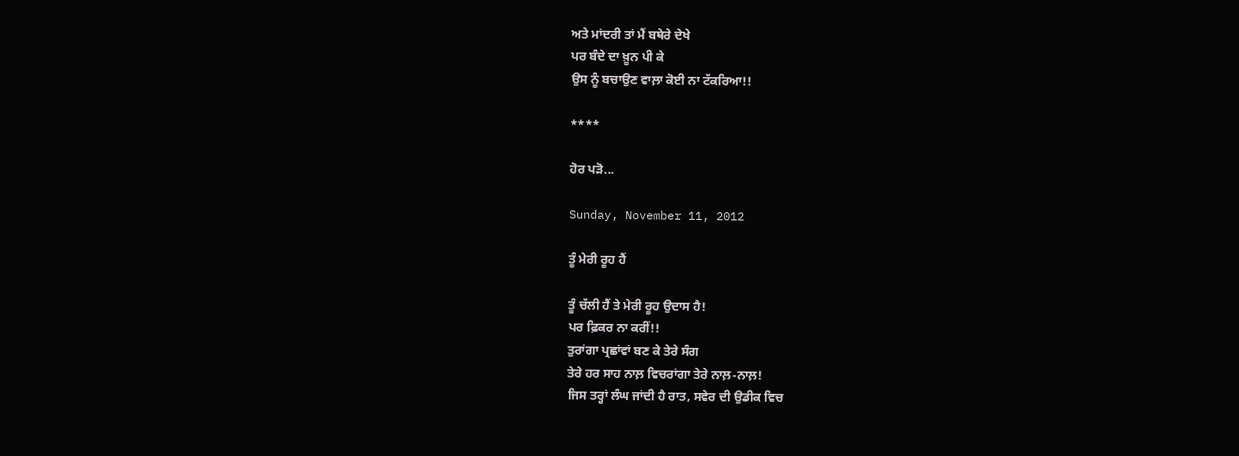ਅਤੇ ਮਾਂਦਰੀ ਤਾਂ ਮੈਂ ਬਥੇਰੇ ਦੇਖੇ
ਪਰ ਬੰਦੇ ਦਾ ਖ਼ੂਨ ਪੀ ਕੇ
ਉਸ ਨੂੰ ਬਚਾਉਣ ਵਾਲ਼ਾ ਕੋਈ ਨਾ ਟੱਕਰਿਆ!!

****

ਹੋਰ ਪੜੋ...

Sunday, November 11, 2012

ਤੂੰ ਮੇਰੀ ਰੂਹ ਹੈਂ

ਤੂੰ ਚੱਲੀ ਹੈਂ ਤੇ ਮੇਰੀ ਰੂਹ ਉਦਾਸ ਹੈ!
ਪਰ ਫ਼ਿਕਰ ਨਾ ਕਰੀਂ!!
ਤੁਰਾਂਗਾ ਪ੍ਰਛਾਂਵਾਂ ਬਣ ਕੇ ਤੇਰੇ ਸੰਗ
ਤੇਰੇ ਹਰ ਸਾਹ ਨਾਲ਼ ਵਿਚਰਾਂਗਾ ਤੇਰੇ ਨਾਲ਼-ਨਾਲ਼!
ਜਿਸ ਤਰ੍ਹਾਂ ਲੰਘ ਜਾਂਦੀ ਹੈ ਰਾਤ, ਸਵੇਰ ਦੀ ਉਡੀਕ ਵਿਚ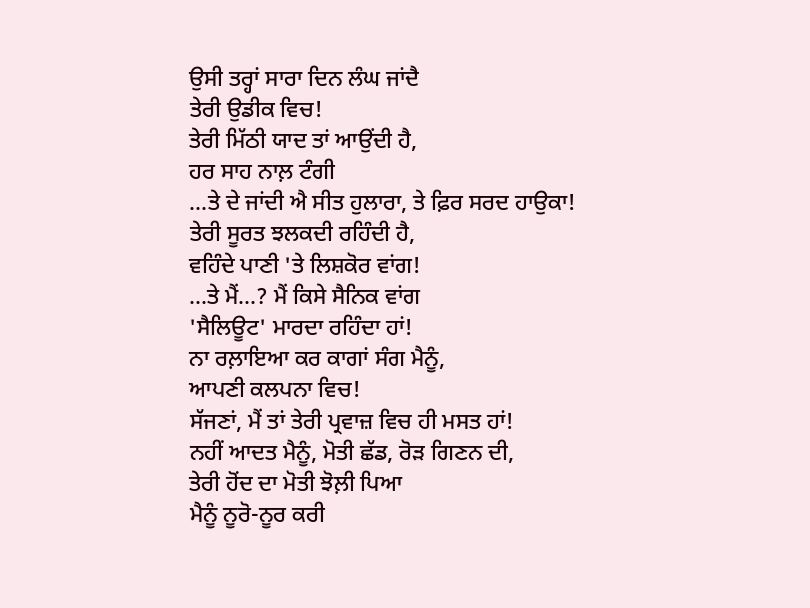ਉਸੀ ਤਰ੍ਹਾਂ ਸਾਰਾ ਦਿਨ ਲੰਘ ਜਾਂਦੈ
ਤੇਰੀ ਉਡੀਕ ਵਿਚ!
ਤੇਰੀ ਮਿੱਠੀ ਯਾਦ ਤਾਂ ਆਉਂਦੀ ਹੈ,
ਹਰ ਸਾਹ ਨਾਲ਼ ਟੰਗੀ
…ਤੇ ਦੇ ਜਾਂਦੀ ਐ ਸੀਤ ਹੁਲਾਰਾ, ਤੇ ਫ਼ਿਰ ਸਰਦ ਹਾਉਕਾ!
ਤੇਰੀ ਸੂਰਤ ਝਲਕਦੀ ਰਹਿੰਦੀ ਹੈ,
ਵਹਿੰਦੇ ਪਾਣੀ 'ਤੇ ਲਿਸ਼ਕੋਰ ਵਾਂਗ!
…ਤੇ ਮੈਂ…? ਮੈਂ ਕਿਸੇ ਸੈਨਿਕ ਵਾਂਗ
'ਸੈਲਿਊਟ' ਮਾਰਦਾ ਰਹਿੰਦਾ ਹਾਂ!
ਨਾ ਰਲ਼ਾਇਆ ਕਰ ਕਾਗਾਂ ਸੰਗ ਮੈਨੂੰ,
ਆਪਣੀ ਕਲਪਨਾ ਵਿਚ!
ਸੱਜਣਾਂ, ਮੈਂ ਤਾਂ ਤੇਰੀ ਪ੍ਰਵਾਜ਼ ਵਿਚ ਹੀ ਮਸਤ ਹਾਂ!
ਨਹੀਂ ਆਦਤ ਮੈਨੂੰ, ਮੋਤੀ ਛੱਡ, ਰੋੜ ਗਿਣਨ ਦੀ,
ਤੇਰੀ ਹੋਂਦ ਦਾ ਮੋਤੀ ਝੋਲ਼ੀ ਪਿਆ
ਮੈਨੂੰ ਨੂਰੋ-ਨੂਰ ਕਰੀ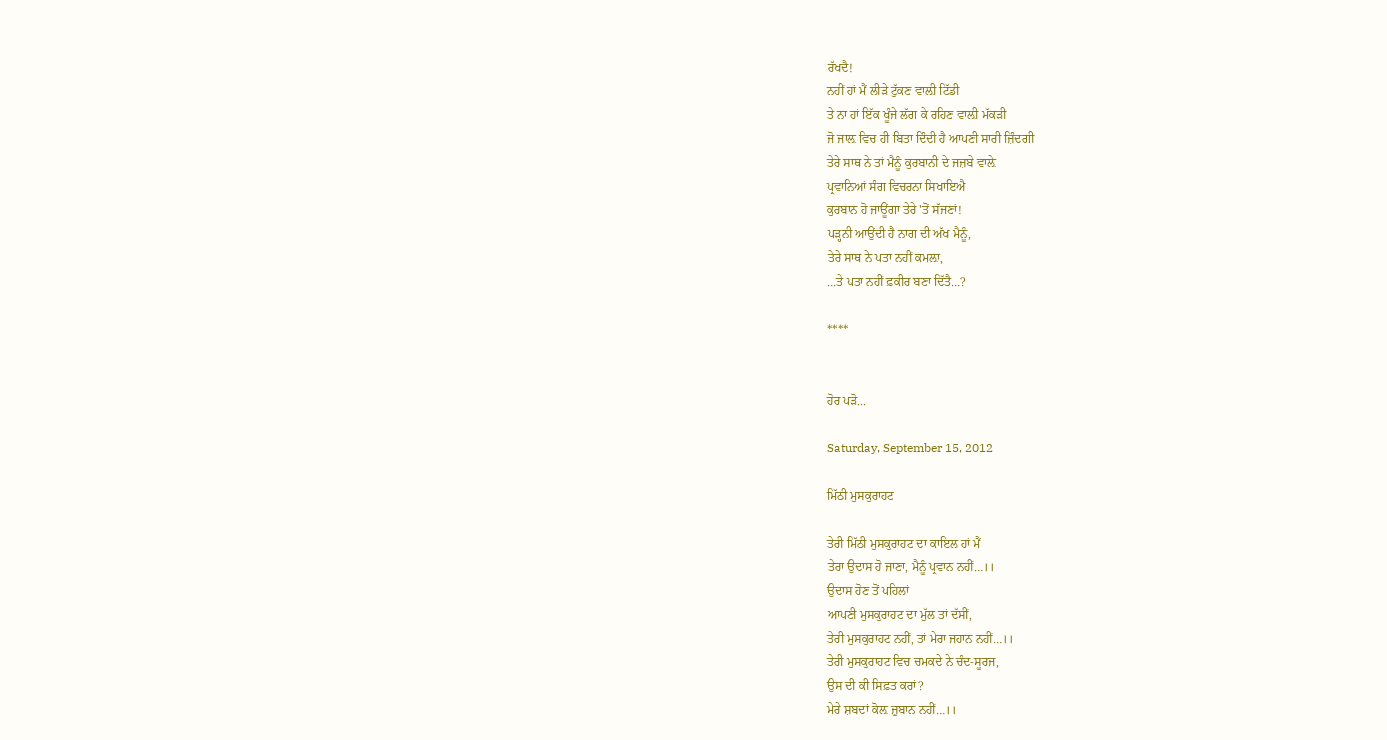ਰੱਖਦੈ!
ਨਹੀਂ ਹਾਂ ਮੈਂ ਲੀੜੇ ਟੁੱਕਣ ਵਾਲ਼ੀ ਟਿੱਡੀ
ਤੇ ਨਾ ਹਾਂ ਇੱਕ ਖੂੰਜੇ ਲੱਗ ਕੇ ਰਹਿਣ ਵਾਲ਼ੀ ਮੱਕੜੀ
ਜੋ ਜਾਲ਼ ਵਿਚ ਹੀ ਬਿਤਾ ਦਿੰਦੀ ਹੈ ਆਪਣੀ ਸਾਰੀ ਜ਼ਿੰਦਗੀ
ਤੇਰੇ ਸਾਥ ਨੇ ਤਾਂ ਮੈਨੂੰ ਕੁਰਬਾਨੀ ਦੇ ਜਜ਼ਬੇ ਵਾਲ਼ੇ
ਪ੍ਰਵਾਨਿਆਂ ਸੰਗ ਵਿਚਰਨਾ ਸਿਖਾਇਐ
ਕੁਰਬਾਨ ਹੋ ਜਾਊਂਗਾ ਤੇਰੇ 'ਤੋਂ ਸੱਜਣਾਂ!
ਪੜ੍ਹਨੀ ਆਉਂਦੀ ਹੈ ਨਾਗ ਦੀ ਅੱਖ ਮੈਨੂੰ,
ਤੇਰੇ ਸਾਥ ਨੇ ਪਤਾ ਨਹੀਂ ਕਮਲ਼ਾ,
…ਤੇ ਪਤਾ ਨਹੀਂ ਫ਼ਕੀਰ ਬਣਾ ਦਿੱਤੈ…?

****


ਹੋਰ ਪੜੋ...

Saturday, September 15, 2012

ਮਿੱਠੀ ਮੁਸਕੁਰਾਹਟ

ਤੇਰੀ ਮਿੱਠੀ ਮੁਸਕੁਰਾਹਟ ਦਾ ਕਾਇਲ ਹਾਂ ਮੈਂ
ਤੇਰਾ ਉਦਾਸ ਹੋ ਜਾਣਾ, ਮੈਨੂੰ ਪ੍ਰਵਾਨ ਨਹੀਂ…।।
ਉਦਾਸ ਹੋਣ ਤੋਂ ਪਹਿਲਾਂ
ਆਪਣੀ ਮੁਸਕੁਰਾਹਟ ਦਾ ਮੁੱਲ ਤਾਂ ਦੱਸੀਂ,
ਤੇਰੀ ਮੁਸਕੁਰਾਹਟ ਨਹੀਂ, ਤਾਂ ਮੇਰਾ ਜਹਾਨ ਨਹੀਂ…।।
ਤੇਰੀ ਮੁਸਕੁਰਾਹਟ ਵਿਚ ਚਮਕਦੇ ਨੇ ਚੰਦ-ਸੂਰਜ,
ਉਸ ਦੀ ਕੀ ਸਿਫ਼ਤ ਕਰਾਂ?
ਮੇਰੇ ਸ਼ਬਦਾਂ ਕੋਲ਼ ਜ਼ੁਬਾਨ ਨਹੀਂ…।।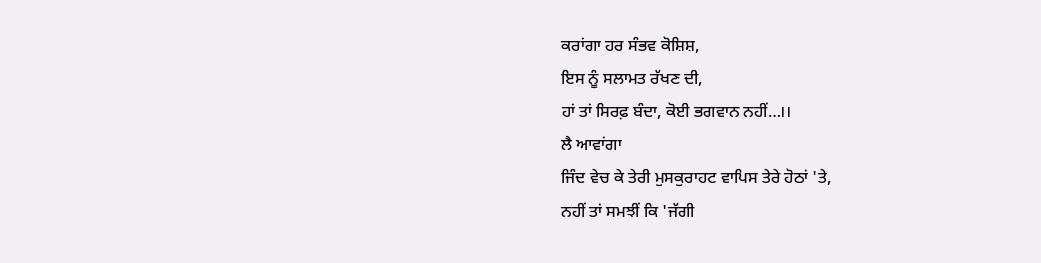ਕਰਾਂਗਾ ਹਰ ਸੰਭਵ ਕੋਸ਼ਿਸ਼,
ਇਸ ਨੂੰ ਸਲਾਮਤ ਰੱਖਣ ਦੀ,
ਹਾਂ ਤਾਂ ਸਿਰਫ਼ ਬੰਦਾ, ਕੋਈ ਭਗਵਾਨ ਨਹੀਂ…।।
ਲੈ ਆਵਾਂਗਾ
ਜਿੰਦ ਵੇਚ ਕੇ ਤੇਰੀ ਮੁਸਕੁਰਾਹਟ ਵਾਪਿਸ ਤੇਰੇ ਹੋਠਾਂ 'ਤੇ,
ਨਹੀਂ ਤਾਂ ਸਮਝੀਂ ਕਿ 'ਜੱਗੀ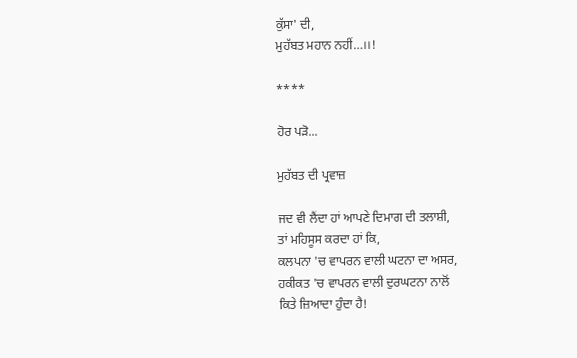ਕੁੱਸਾ' ਦੀ,
ਮੁਹੱਬਤ ਮਹਾਨ ਨਹੀਂ…।।!

****

ਹੋਰ ਪੜੋ...

ਮੁਹੱਬਤ ਦੀ ਪ੍ਰਵਾਜ਼

ਜਦ ਵੀ ਲੈਂਦਾ ਹਾਂ ਆਪਣੇ ਦਿਮਾਗ ਦੀ ਤਲਾਸ਼ੀ,
ਤਾਂ ਮਹਿਸੂਸ ਕਰਦਾ ਹਾਂ ਕਿ,
ਕਲਪਨਾ 'ਚ ਵਾਪਰਨ ਵਾਲੀ ਘਟਨਾ ਦਾ ਅਸਰ,
ਹਕੀਕਤ 'ਚ ਵਾਪਰਨ ਵਾਲੀ ਦੁਰਘਟਨਾ ਨਾਲੋਂ
ਕਿਤੇ ਜ਼ਿਆਦਾ ਹੁੰਦਾ ਹੈ!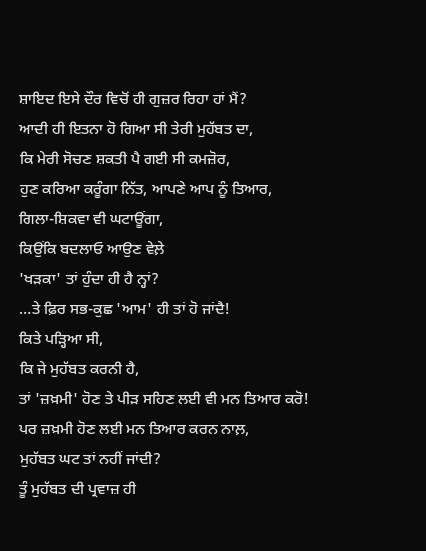ਸ਼ਾਇਦ ਇਸੇ ਦੌਰ ਵਿਚੋਂ ਹੀ ਗੁਜ਼ਰ ਰਿਹਾ ਹਾਂ ਮੈਂ?
ਆਦੀ ਹੀ ਇਤਨਾ ਹੋ ਗਿਆ ਸੀ ਤੇਰੀ ਮੁਹੱਬਤ ਦਾ,
ਕਿ ਮੇਰੀ ਸੋਚਣ ਸ਼ਕਤੀ ਪੈ ਗਈ ਸੀ ਕਮਜ਼ੋਰ,
ਹੁਣ ਕਰਿਆ ਕਰੂੰਗਾ ਨਿੱਤ, ਆਪਣੇ ਆਪ ਨੂੰ ਤਿਆਰ,
ਗਿਲਾ-ਸ਼ਿਕਵਾ ਵੀ ਘਟਾਊਂਗਾ,
ਕਿਉਂਕਿ ਬਦਲਾਓ ਆਉਣ ਵੇਲ਼ੇ
'ਖੜਕਾ' ਤਾਂ ਹੁੰਦਾ ਹੀ ਹੈ ਨ੍ਹਾਂ?
…ਤੇ ਫ਼ਿਰ ਸਭ-ਕੁਛ 'ਆਮ' ਹੀ ਤਾਂ ਹੋ ਜਾਂਦੈ!
ਕਿਤੇ ਪੜ੍ਹਿਆ ਸੀ,
ਕਿ ਜੇ ਮੁਹੱਬਤ ਕਰਨੀ ਹੈ,
ਤਾਂ 'ਜ਼ਖ਼ਮੀ' ਹੋਣ ਤੇ ਪੀੜ ਸਹਿਣ ਲਈ ਵੀ ਮਨ ਤਿਆਰ ਕਰੋ!
ਪਰ ਜ਼ਖ਼ਮੀ ਹੋਣ ਲਈ ਮਨ ਤਿਆਰ ਕਰਨ ਨਾਲ਼,
ਮੁਹੱਬਤ ਘਟ ਤਾਂ ਨਹੀਂ ਜਾਂਦੀ?
ਤੂੰ ਮੁਹੱਬਤ ਦੀ ਪ੍ਰਵਾਜ਼ ਹੀ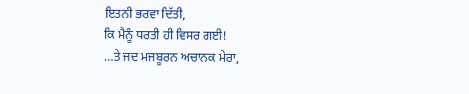ਇਤਨੀ ਭਰਵਾ ਦਿੱਤੀ,
ਕਿ ਮੈਨੂੰ ਧਰਤੀ ਹੀ ਵਿਸਰ ਗਈ!
…ਤੇ ਜਦ ਮਜਬੂਰਨ ਅਚਾਨਕ ਮੇਰਾ,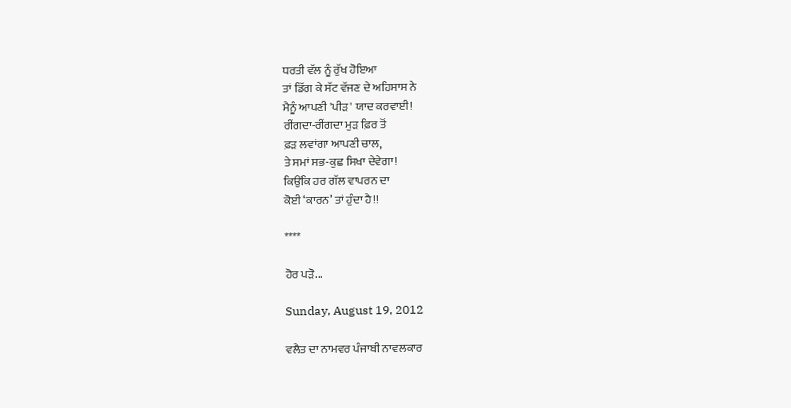ਧਰਤੀ ਵੱਲ ਨੂੰ ਰੁੱਖ ਹੋਇਆ
ਤਾਂ ਡਿੱਗ ਕੇ ਸੱਟ ਵੱਜਣ ਦੇ ਅਹਿਸਾਸ ਨੇ
ਮੈਨੂੰ ਆਪਣੀ 'ਪੀੜ' ਯਾਦ ਕਰਵਾਈ!
ਰੀਂਗਦਾ-ਰੀਂਗਦਾ ਮੁੜ ਫ਼ਿਰ ਤੋਂ
ਫ਼ੜ ਲਵਾਂਗਾ ਆਪਣੀ ਚਾਲ,
ਤੇ ਸਮਾਂ ਸਭ-ਕੁਛ ਸਿਖਾ ਦੇਵੇਗਾ!
ਕਿਉਂਕਿ ਹਰ ਗੱਲ ਵਾਪਰਨ ਦਾ
ਕੋਈ ‘ਕਾਰਨ’ ਤਾਂ ਹੁੰਦਾ ਹੈ!!

****

ਹੋਰ ਪੜੋ...

Sunday, August 19, 2012

ਵਲੈਤ ਦਾ ਨਾਮਵਰ ਪੰਜਾਬੀ ਨਾਵਲਕਾਰ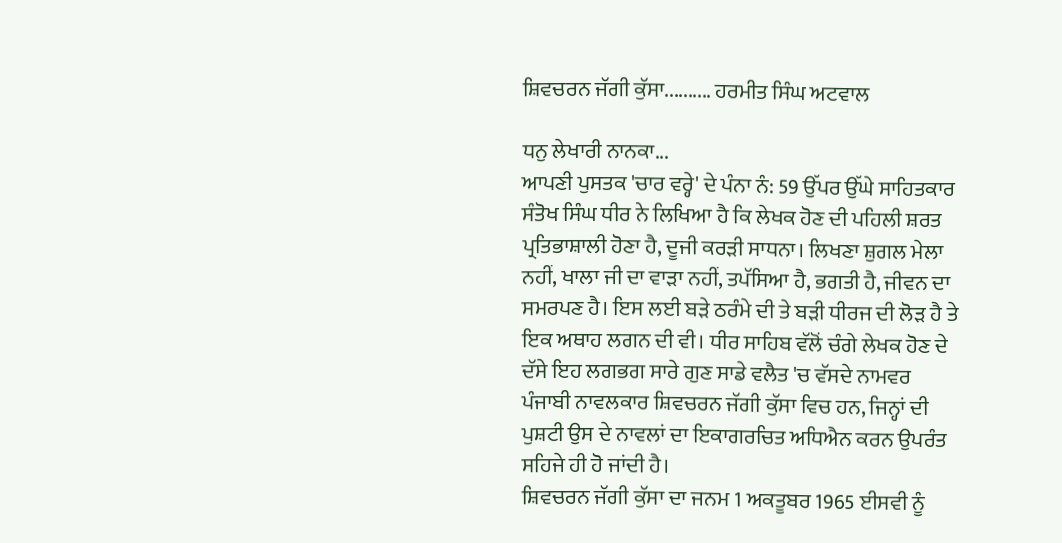ਸ਼ਿਵਚਰਨ ਜੱਗੀ ਕੁੱਸਾ.......... ਹਰਮੀਤ ਸਿੰਘ ਅਟਵਾਲ

ਧਨੁ ਲੇਖਾਰੀ ਨਾਨਕਾ...
ਆਪਣੀ ਪੁਸਤਕ 'ਚਾਰ ਵਰ੍ਹੇ' ਦੇ ਪੰਨਾ ਨੰ: 59 ਉੱਪਰ ਉੱਘੇ ਸਾਹਿਤਕਾਰ ਸੰਤੋਖ ਸਿੰਘ ਧੀਰ ਨੇ ਲਿਖਿਆ ਹੈ ਕਿ ਲੇਖਕ ਹੋਣ ਦੀ ਪਹਿਲੀ ਸ਼ਰਤ ਪ੍ਰਤਿਭਾਸ਼ਾਲੀ ਹੋਣਾ ਹੈ, ਦੂਜੀ ਕਰੜੀ ਸਾਧਨਾ। ਲਿਖਣਾ ਸ਼ੁਗਲ ਮੇਲਾ ਨਹੀਂ, ਖਾਲਾ ਜੀ ਦਾ ਵਾੜਾ ਨਹੀਂ, ਤਪੱਸਿਆ ਹੈ, ਭਗਤੀ ਹੈ, ਜੀਵਨ ਦਾ ਸਮਰਪਣ ਹੈ। ਇਸ ਲਈ ਬੜੇ ਠਰੰਮੇ ਦੀ ਤੇ ਬੜੀ ਧੀਰਜ ਦੀ ਲੋੜ ਹੈ ਤੇ ਇਕ ਅਥਾਹ ਲਗਨ ਦੀ ਵੀ। ਧੀਰ ਸਾਹਿਬ ਵੱਲੋਂ ਚੰਗੇ ਲੇਖਕ ਹੋਣ ਦੇ ਦੱਸੇ ਇਹ ਲਗਭਗ ਸਾਰੇ ਗੁਣ ਸਾਡੇ ਵਲੈਤ 'ਚ ਵੱਸਦੇ ਨਾਮਵਰ ਪੰਜਾਬੀ ਨਾਵਲਕਾਰ ਸ਼ਿਵਚਰਨ ਜੱਗੀ ਕੁੱਸਾ ਵਿਚ ਹਨ, ਜਿਨ੍ਹਾਂ ਦੀ ਪੁਸ਼ਟੀ ਉਸ ਦੇ ਨਾਵਲਾਂ ਦਾ ਇਕਾਗਰਚਿਤ ਅਧਿਐਨ ਕਰਨ ਉਪਰੰਤ ਸਹਿਜੇ ਹੀ ਹੋ ਜਾਂਦੀ ਹੈ।
ਸ਼ਿਵਚਰਨ ਜੱਗੀ ਕੁੱਸਾ ਦਾ ਜਨਮ 1 ਅਕਤੂਬਰ 1965 ਈਸਵੀ ਨੂੰ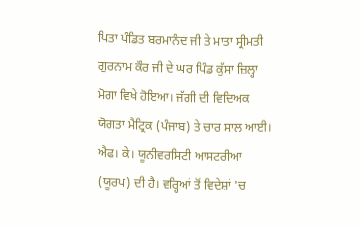ਪਿਤਾ ਪੰਡਿਤ ਬਰਮਾਨੰਦ ਜੀ ਤੇ ਮਾਤਾ ਸ੍ਰੀਮਤੀ ਗੁਰਨਾਮ ਕੌਰ ਜੀ ਦੇ ਘਰ ਪਿੰਡ ਕੁੱਸਾ ਜ਼ਿਲ੍ਹਾ ਮੋਗਾ ਵਿਖੇ ਹੋਇਆ। ਜੱਗੀ ਦੀ ਵਿਦਿਅਕ ਯੋਗਤਾ ਮੈਟ੍ਰਿਕ (ਪੰਜਾਬ) ਤੇ ਚਾਰ ਸਾਲ ਆਈ। ਐਫ। ਕੇ। ਯੂਨੀਵਰਸਿਟੀ ਆਸਟਰੀਆ (ਯੂਰਪ) ਦੀ ਹੈ। ਵਰ੍ਹਿਆਂ ਤੋਂ ਵਿਦੇਸ਼ਾਂ 'ਚ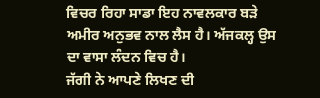ਵਿਚਰ ਰਿਹਾ ਸਾਡਾ ਇਹ ਨਾਵਲਕਾਰ ਬੜੇ ਅਮੀਰ ਅਨੁਭਵ ਨਾਲ ਲੈਸ ਹੈ। ਅੱਜਕਲ੍ਹ ਉਸ ਦਾ ਵਾਸਾ ਲੰਦਨ ਵਿਚ ਹੈ।
ਜੱਗੀ ਨੇ ਆਪਣੇ ਲਿਖਣ ਦੀ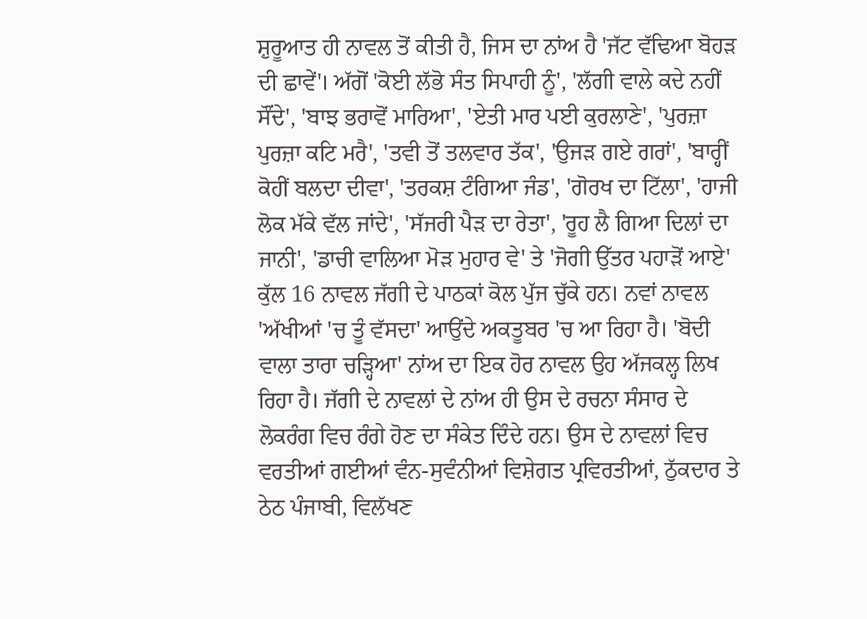ਸ਼ੁਰੂਆਤ ਹੀ ਨਾਵਲ ਤੋਂ ਕੀਤੀ ਹੈ, ਜਿਸ ਦਾ ਨਾਂਅ ਹੈ 'ਜੱਟ ਵੱਢਿਆ ਬੋਹੜ ਦੀ ਛਾਵੇਂ'। ਅੱਗੋਂ 'ਕੋਈ ਲੱਭੋ ਸੰਤ ਸਿਪਾਹੀ ਨੂੰ', 'ਲੱਗੀ ਵਾਲੇ ਕਦੇ ਨਹੀਂ ਸੌਂਦੇ', 'ਬਾਝ ਭਰਾਵੋਂ ਮਾਰਿਆ', 'ਏਤੀ ਮਾਰ ਪਈ ਕੁਰਲਾਣੇ', 'ਪੁਰਜ਼ਾ ਪੁਰਜ਼ਾ ਕਟਿ ਮਰੈ', 'ਤਵੀ ਤੋਂ ਤਲਵਾਰ ਤੱਕ', 'ਉਜੜ ਗਏ ਗਰਾਂ', 'ਬਾਰ੍ਹੀਂ ਕੋਹੀਂ ਬਲਦਾ ਦੀਵਾ', 'ਤਰਕਸ਼ ਟੰਗਿਆ ਜੰਡ', 'ਗੋਰਖ ਦਾ ਟਿੱਲਾ', 'ਹਾਜੀ ਲੋਕ ਮੱਕੇ ਵੱਲ ਜਾਂਦੇ', 'ਸੱਜਰੀ ਪੈੜ ਦਾ ਰੇਤਾ', 'ਰੂਹ ਲੈ ਗਿਆ ਦਿਲਾਂ ਦਾ ਜਾਨੀ', 'ਡਾਚੀ ਵਾਲਿਆ ਮੋੜ ਮੁਹਾਰ ਵੇ' ਤੇ 'ਜੋਗੀ ਉੱਤਰ ਪਹਾੜੋਂ ਆਏ' ਕੁੱਲ 16 ਨਾਵਲ ਜੱਗੀ ਦੇ ਪਾਠਕਾਂ ਕੋਲ ਪੁੱਜ ਚੁੱਕੇ ਹਨ। ਨਵਾਂ ਨਾਵਲ 'ਅੱਖੀਆਂ 'ਚ ਤੂੰ ਵੱਸਦਾ' ਆਉਂਦੇ ਅਕਤੂਬਰ 'ਚ ਆ ਰਿਹਾ ਹੈ। 'ਬੋਦੀ ਵਾਲਾ ਤਾਰਾ ਚੜ੍ਹਿਆ' ਨਾਂਅ ਦਾ ਇਕ ਹੋਰ ਨਾਵਲ ਉਹ ਅੱਜਕਲ੍ਹ ਲਿਖ ਰਿਹਾ ਹੈ। ਜੱਗੀ ਦੇ ਨਾਵਲਾਂ ਦੇ ਨਾਂਅ ਹੀ ਉਸ ਦੇ ਰਚਨਾ ਸੰਸਾਰ ਦੇ ਲੋਕਰੰਗ ਵਿਚ ਰੰਗੇ ਹੋਣ ਦਾ ਸੰਕੇਤ ਦਿੰਦੇ ਹਨ। ਉਸ ਦੇ ਨਾਵਲਾਂ ਵਿਚ ਵਰਤੀਆਂ ਗਈਆਂ ਵੰਨ-ਸੁਵੰਨੀਆਂ ਵਿਸ਼ੇਗਤ ਪ੍ਰਵਿਰਤੀਆਂ, ਠੁੱਕਦਾਰ ਤੇ ਠੇਠ ਪੰਜਾਬੀ, ਵਿਲੱਖਣ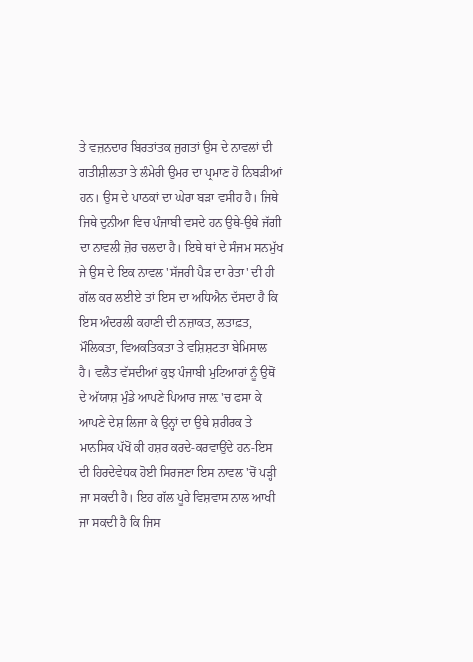ਤੇ ਵਜ਼ਨਦਾਰ ਬਿਰਤਾਂਤਕ ਜੁਗਤਾਂ ਉਸ ਦੇ ਨਾਵਲਾਂ ਦੀ ਗਤੀਸ਼ੀਲਤਾ ਤੇ ਲੰਮੇਰੀ ਉਮਰ ਦਾ ਪ੍ਰਮਾਣ ਹੋ ਨਿਬੜੀਆਂ ਹਨ। ਉਸ ਦੇ ਪਾਠਕਾਂ ਦਾ ਘੇਰਾ ਬੜਾ ਵਸੀਹ ਹੈ। ਜਿਥੇ ਜਿਥੇ ਦੁਨੀਆ ਵਿਚ ਪੰਜਾਬੀ ਵਸਦੇ ਹਨ ਉਥੇ-ਉਥੇ ਜੱਗੀ ਦਾ ਨਾਵਲੀ ਜ਼ੋਰ ਚਲਦਾ ਹੈ। ਇਥੇ ਥਾਂ ਦੇ ਸੰਜਮ ਸਨਮੁੱਖ ਜੇ ਉਸ ਦੇ ਇਕ ਨਾਵਲ 'ਸੱਜਰੀ ਪੈੜ ਦਾ ਰੇਤਾ' ਦੀ ਹੀ ਗੱਲ ਕਰ ਲਈਏ ਤਾਂ ਇਸ ਦਾ ਅਧਿਐਨ ਦੱਸਦਾ ਹੈ ਕਿ ਇਸ ਅੰਦਰਲੀ ਕਹਾਣੀ ਦੀ ਨਜ਼ਾਕਤ, ਲਤਾਫ਼ਤ, ਮੌਲਿਕਤਾ, ਵਿਅਕਤਿਕਤਾ ਤੇ ਵਸ਼ਿਸ਼ਟਤਾ ਬੇਮਿਸਾਲ ਹੈ। ਵਲੈਤ ਵੱਸਦੀਆਂ ਕੁਝ ਪੰਜਾਬੀ ਮੁਟਿਆਰਾਂ ਨੂੰ ਉਥੋਂ ਦੇ ਅੱਯਾਸ਼ ਮੁੰਡੇ ਆਪਣੇ ਪਿਆਰ ਜਾਲ਼ 'ਚ ਫਸਾ ਕੇ ਆਪਣੇ ਦੇਸ਼ ਲਿਜਾ ਕੇ ਉਨ੍ਹਾਂ ਦਾ ਉਥੇ ਸ਼ਰੀਰਕ ਤੇ ਮਾਨਸਿਕ ਪੱਖੋਂ ਕੀ ਹਸ਼ਰ ਕਰਦੇ-ਕਰਵਾਉਂਦੇ ਹਨ-ਇਸ ਦੀ ਹਿਰਦੇਵੇਧਕ ਹੋਈ ਸਿਰਜਣਾ ਇਸ ਨਾਵਲ 'ਚੋਂ ਪੜ੍ਹੀ ਜਾ ਸਕਦੀ ਹੈ। ਇਹ ਗੱਲ ਪੂਰੇ ਵਿਸ਼ਵਾਸ ਨਾਲ ਆਖੀ ਜਾ ਸਕਦੀ ਹੈ ਕਿ ਜਿਸ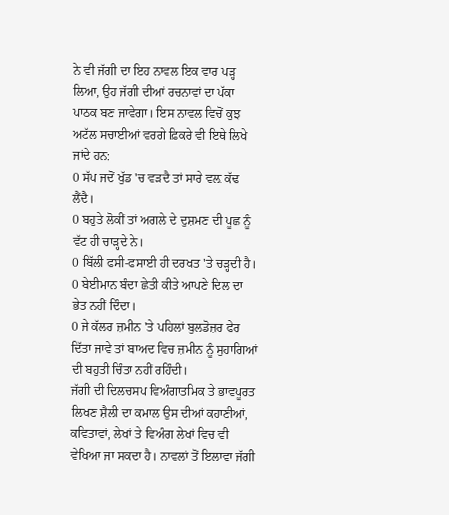ਨੇ ਵੀ ਜੱਗੀ ਦਾ ਇਹ ਨਾਵਲ ਇਕ ਵਾਰ ਪੜ੍ਹ ਲਿਆ, ਉਹ ਜੱਗੀ ਦੀਆਂ ਰਚਨਾਵਾਂ ਦਾ ਪੱਕਾ ਪਾਠਕ ਬਣ ਜਾਵੇਗਾ। ਇਸ ਨਾਵਲ ਵਿਚੋਂ ਕੁਝ ਅਟੱਲ ਸਚਾਈਆਂ ਵਰਗੇ ਫ਼ਿਕਰੇ ਵੀ ਇਥੇ ਲਿਖੇ ਜਾਂਦੇ ਹਨ:
0 ਸੱਪ ਜਦੋਂ ਖੁੱਡ 'ਚ ਵੜਦੈ ਤਾਂ ਸਾਰੇ ਵਲ਼ ਕੱਢ ਲੈਂਦੈ।
0 ਬਹੁਤੇ ਲੋਕੀਂ ਤਾਂ ਅਗਲੇ ਦੇ ਦੁਸ਼ਮਣ ਦੀ ਪੂਛ ਨੂੰ ਵੱਟ ਹੀ ਚਾੜ੍ਹਦੇ ਨੇ।
0 ਬਿੱਲੀ ਫਸੀ-ਫਸਾਈ ਹੀ ਦਰਖਤ 'ਤੇ ਚੜ੍ਹਦੀ ਹੈ।
0 ਬੇਈਮਾਨ ਬੰਦਾ ਛੇਤੀ ਕੀਤੇ ਆਪਣੇ ਦਿਲ ਦਾ ਭੇਤ ਨਹੀਂ ਦਿੰਦਾ।
0 ਜੇ ਕੱਲਰ ਜ਼ਮੀਨ 'ਤੇ ਪਹਿਲਾਂ ਬੁਲਡੋਜ਼ਰ ਫੇਰ ਦਿੱਤਾ ਜਾਵੇ ਤਾਂ ਬਾਅਦ ਵਿਚ ਜ਼ਮੀਨ ਨੂੰ ਸੁਹਾਗਿਆਂ ਦੀ ਬਹੁਤੀ ਚਿੰਤਾ ਨਹੀਂ ਰਹਿੰਦੀ।
ਜੱਗੀ ਦੀ ਦਿਲਚਸਪ ਵਿਅੰਗਾਤਮਿਕ ਤੇ ਭਾਵਪੂਰਤ ਲਿਖਣ ਸ਼ੈਲੀ ਦਾ ਕਮਾਲ ਉਸ ਦੀਆਂ ਕਹਾਣੀਆਂ, ਕਵਿਤਾਵਾਂ, ਲੇਖਾਂ ਤੇ ਵਿਅੰਗ ਲੇਖਾਂ ਵਿਚ ਵੀ ਵੇਖਿਆ ਜਾ ਸਕਦਾ ਹੈ। ਨਾਵਲਾਂ ਤੋਂ ਇਲਾਵਾ ਜੱਗੀ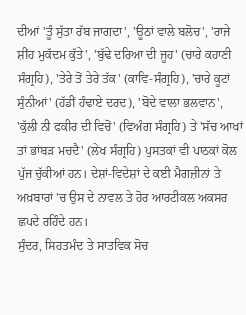ਦੀਆਂ 'ਤੂੰ ਸੁੱਤਾ ਰੱਬ ਜਾਗਦਾ', 'ਊਠਾਂ ਵਾਲੇ ਬਲੋਚ', 'ਰਾਜੇ ਸ਼ੀਂਹ ਮੁਕੱਦਮ ਕੁੱਤੇ', 'ਬੁੱਢੇ ਦਰਿਆ ਦੀ ਜੂਹ' (ਚਾਰੇ ਕਹਾਣੀ ਸੰਗ੍ਰਹਿ), 'ਤੇਰੇ ਤੋਂ ਤੇਰੇ ਤੱਕ' (ਕਾਵਿ-ਸੰਗ੍ਰਹਿ), 'ਚਾਰੇ ਕੂਟਾਂ ਸੁੰਨੀਆਂ' (ਹੱਡੀਂ ਹੰਢਾਏ ਦਰਦ), 'ਬੋਦੇ ਵਾਲਾ ਭਲਵਾਨ', 'ਕੁੱਲੀ ਨੀ ਫਕੀਰ ਦੀ ਵਿਚੋਂ' (ਵਿਅੰਗ ਸੰਗ੍ਰਹਿ) ਤੇ 'ਸੱਚ ਆਖਾਂ ਤਾਂ ਭਾਂਬੜ ਮਚਦੈ' (ਲੇਖ ਸੰਗ੍ਰਹਿ) ਪੁਸਤਕਾਂ ਵੀ ਪਾਠਕਾਂ ਕੋਲ ਪੁੱਜ ਚੁੱਕੀਆਂ ਹਨ। ਦੇਸ਼ਾਂ-ਵਿਦੇਸ਼ਾਂ ਦੇ ਕਈ ਮੈਗਜ਼ੀਨਾਂ ਤੇ ਅਖ਼ਬਾਰਾਂ 'ਚ ਉਸ ਦੇ ਨਾਵਲ ਤੇ ਹੋਰ ਆਰਟੀਕਲ ਅਕਸਰ ਛਪਦੇ ਰਹਿੰਦੇ ਹਨ।
ਸੁੰਦਰ, ਸਿਹਤਮੰਦ ਤੇ ਸਾਤਵਿਕ ਸੋਚ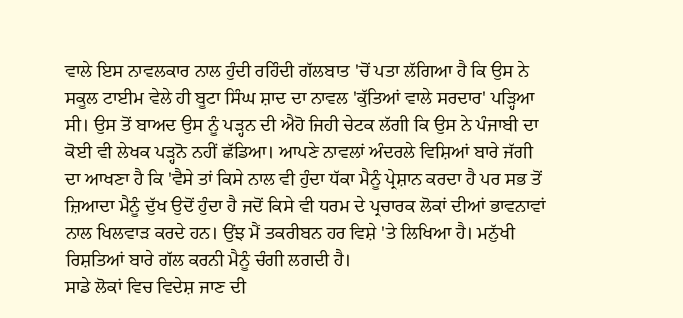ਵਾਲੇ ਇਸ ਨਾਵਲਕਾਰ ਨਾਲ ਹੁੰਦੀ ਰਹਿੰਦੀ ਗੱਲਬਾਤ 'ਚੋਂ ਪਤਾ ਲੱਗਿਆ ਹੈ ਕਿ ਉਸ ਨੇ ਸਕੂਲ ਟਾਈਮ ਵੇਲੇ ਹੀ ਬੂਟਾ ਸਿੰਘ ਸ਼ਾਦ ਦਾ ਨਾਵਲ 'ਕੁੱਤਿਆਂ ਵਾਲੇ ਸਰਦਾਰ' ਪੜ੍ਹਿਆ ਸੀ। ਉਸ ਤੋਂ ਬਾਅਦ ਉਸ ਨੂੰ ਪੜ੍ਹਨ ਦੀ ਐਹੋ ਜਿਹੀ ਚੇਟਕ ਲੱਗੀ ਕਿ ਉਸ ਨੇ ਪੰਜਾਬੀ ਦਾ ਕੋਈ ਵੀ ਲੇਖਕ ਪੜ੍ਹਨੋ ਨਹੀਂ ਛੱਡਿਆ। ਆਪਣੇ ਨਾਵਲਾਂ ਅੰਦਰਲੇ ਵਿਸ਼ਿਆਂ ਬਾਰੇ ਜੱਗੀ ਦਾ ਆਖਣਾ ਹੈ ਕਿ 'ਵੈਸੇ ਤਾਂ ਕਿਸੇ ਨਾਲ ਵੀ ਹੁੰਦਾ ਧੱਕਾ ਮੈਨੂੰ ਪ੍ਰੇਸ਼ਾਨ ਕਰਦਾ ਹੈ ਪਰ ਸਭ ਤੋਂ ਜ਼ਿਆਦਾ ਮੈਨੂੰ ਦੁੱਖ ਉਦੋਂ ਹੁੰਦਾ ਹੈ ਜਦੋਂ ਕਿਸੇ ਵੀ ਧਰਮ ਦੇ ਪ੍ਰਚਾਰਕ ਲੋਕਾਂ ਦੀਆਂ ਭਾਵਨਾਵਾਂ ਨਾਲ ਖਿਲਵਾੜ ਕਰਦੇ ਹਨ। ਉਂਝ ਮੈਂ ਤਕਰੀਬਨ ਹਰ ਵਿਸ਼ੇ 'ਤੇ ਲਿਖਿਆ ਹੈ। ਮਨੁੱਖੀ ਰਿਸ਼ਤਿਆਂ ਬਾਰੇ ਗੱਲ ਕਰਨੀ ਮੈਨੂੰ ਚੰਗੀ ਲਗਦੀ ਹੈ।
ਸਾਡੇ ਲੋਕਾਂ ਵਿਚ ਵਿਦੇਸ਼ ਜਾਣ ਦੀ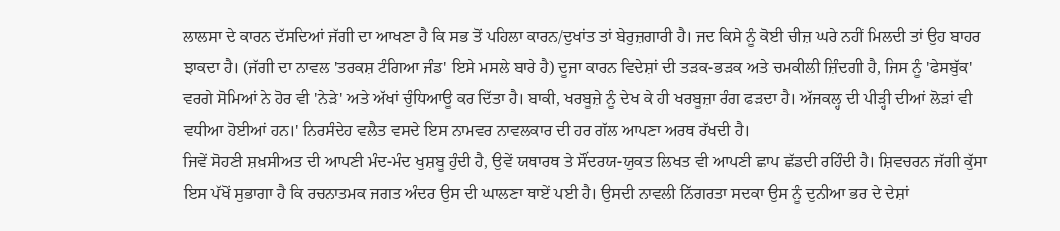ਲਾਲਸਾ ਦੇ ਕਾਰਨ ਦੱਸਦਿਆਂ ਜੱਗੀ ਦਾ ਆਖਣਾ ਹੈ ਕਿ ਸਭ ਤੋਂ ਪਹਿਲਾ ਕਾਰਨ/ਦੁਖਾਂਤ ਤਾਂ ਬੇਰੁਜ਼ਗਾਰੀ ਹੈ। ਜਦ ਕਿਸੇ ਨੂੰ ਕੋਈ ਚੀਜ਼ ਘਰੇ ਨਹੀਂ ਮਿਲਦੀ ਤਾਂ ਉਹ ਬਾਹਰ ਝਾਕਦਾ ਹੈ। (ਜੱਗੀ ਦਾ ਨਾਵਲ 'ਤਰਕਸ਼ ਟੰਗਿਆ ਜੰਡ' ਇਸੇ ਮਸਲੇ ਬਾਰੇ ਹੈ) ਦੂਜਾ ਕਾਰਨ ਵਿਦੇਸ਼ਾਂ ਦੀ ਤੜਕ-ਭੜਕ ਅਤੇ ਚਮਕੀਲੀ ਜ਼ਿੰਦਗੀ ਹੈ, ਜਿਸ ਨੂੰ 'ਫੇਸਬੁੱਕ' ਵਰਗੇ ਸੋਮਿਆਂ ਨੇ ਹੋਰ ਵੀ 'ਨੇੜੇ' ਅਤੇ ਅੱਖਾਂ ਚੁੰਧਿਆਊ ਕਰ ਦਿੱਤਾ ਹੈ। ਬਾਕੀ, ਖਰਬੂਜ਼ੇ ਨੂੰ ਦੇਖ ਕੇ ਹੀ ਖਰਬੂਜ਼ਾ ਰੰਗ ਫੜਦਾ ਹੈ। ਅੱਜਕਲ੍ਹ ਦੀ ਪੀੜ੍ਹੀ ਦੀਆਂ ਲੋੜਾਂ ਵੀ ਵਧੀਆ ਹੋਈਆਂ ਹਨ।' ਨਿਰਸੰਦੇਹ ਵਲੈਤ ਵਸਦੇ ਇਸ ਨਾਮਵਰ ਨਾਵਲਕਾਰ ਦੀ ਹਰ ਗੱਲ ਆਪਣਾ ਅਰਥ ਰੱਖਦੀ ਹੈ।
ਜਿਵੇਂ ਸੋਹਣੀ ਸ਼ਖ਼ਸੀਅਤ ਦੀ ਆਪਣੀ ਮੰਦ-ਮੰਦ ਖੁਸ਼ਬੂ ਹੁੰਦੀ ਹੈ, ਉਵੇਂ ਯਥਾਰਥ ਤੇ ਸੌਂਦਰਯ-ਯੁਕਤ ਲਿਖਤ ਵੀ ਆਪਣੀ ਛਾਪ ਛੱਡਦੀ ਰਹਿੰਦੀ ਹੈ। ਸ਼ਿਵਚਰਨ ਜੱਗੀ ਕੁੱਸਾ ਇਸ ਪੱਖੋਂ ਸੁਭਾਗਾ ਹੈ ਕਿ ਰਚਨਾਤਮਕ ਜਗਤ ਅੰਦਰ ਉਸ ਦੀ ਘਾਲਣਾ ਥਾਏਂ ਪਈ ਹੈ। ਉਸਦੀ ਨਾਵਲੀ ਨਿੱਗਰਤਾ ਸਦਕਾ ਉਸ ਨੂੰ ਦੁਨੀਆ ਭਰ ਦੇ ਦੇਸ਼ਾਂ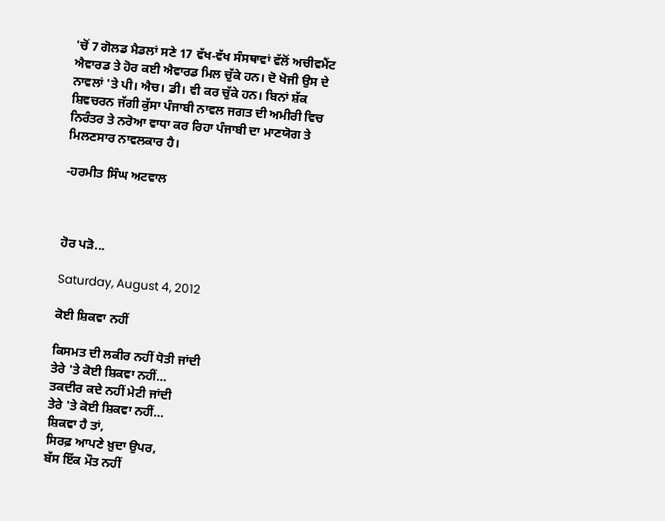'ਚੋਂ 7 ਗੋਲਡ ਮੈਡਲਾਂ ਸਣੇ 17 ਵੱਖ-ਵੱਖ ਸੰਸਥਾਵਾਂ ਵੱਲੋਂ ਅਚੀਵਮੈਂਟ ਐਵਾਰਡ ਤੇ ਹੋਰ ਕਈ ਐਵਾਰਡ ਮਿਲ ਚੁੱਕੇ ਹਨ। ਦੋ ਖੋਜੀ ਉਸ ਦੇ ਨਾਵਲਾਂ 'ਤੇ ਪੀ। ਐਚ। ਡੀ। ਵੀ ਕਰ ਚੁੱਕੇ ਹਨ। ਬਿਨਾਂ ਸ਼ੱਕ ਸ਼ਿਵਚਰਨ ਜੱਗੀ ਕੁੱਸਾ ਪੰਜਾਬੀ ਨਾਵਲ ਜਗਤ ਦੀ ਅਮੀਰੀ ਵਿਚ ਨਿਰੰਤਰ ਤੇ ਨਰੋਆ ਵਾਧਾ ਕਰ ਰਿਹਾ ਪੰਜਾਬੀ ਦਾ ਮਾਣਯੋਗ ਤੇ ਮਿਲਣਸਾਰ ਨਾਵਲਕਾਰ ਹੈ।

-ਹਰਮੀਤ ਸਿੰਘ ਅਟਵਾਲ



ਹੋਰ ਪੜੋ...

Saturday, August 4, 2012

ਕੋਈ ਸ਼ਿਕਵਾ ਨਹੀਂ

ਕਿਸਮਤ ਦੀ ਲਕੀਰ ਨਹੀਂ ਧੋਤੀ ਜਾਂਦੀ
ਤੇਰੇ 'ਤੇ ਕੋਈ ਸ਼ਿਕਵਾ ਨਹੀਂ…
ਤਕਦੀਰ ਕਦੇ ਨਹੀਂ ਮੇਟੀ ਜਾਂਦੀ
ਤੇਰੇ 'ਤੇ ਕੋਈ ਸ਼ਿਕਵਾ ਨਹੀਂ…
ਸ਼ਿਕਵਾ ਹੈ ਤਾਂ,
ਸਿਰਫ਼ ਆਪਣੇ ਖ਼ੁਦਾ ਉਪਰ,
ਬੱਸ ਇੱਕ ਮੌਤ ਨਹੀਂ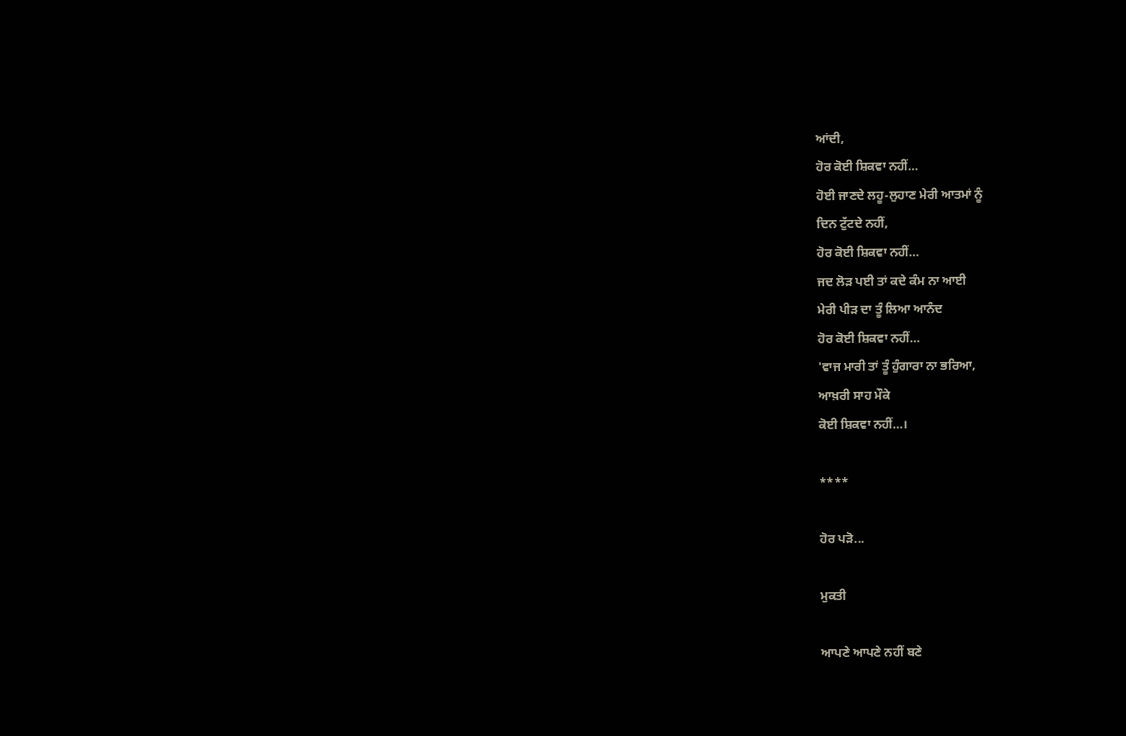ਆਂਦੀ,
ਹੋਰ ਕੋਈ ਸ਼ਿਕਵਾ ਨਹੀਂ…
ਹੋਈ ਜਾਣਦੇ ਲਹੂ-ਲੁਹਾਣ ਮੇਰੀ ਆਤਮਾਂ ਨੂੰ
ਦਿਨ ਟੁੱਟਦੇ ਨਹੀਂ,
ਹੋਰ ਕੋਈ ਸ਼ਿਕਵਾ ਨਹੀਂ…
ਜਦ ਲੋੜ ਪਈ ਤਾਂ ਕਦੇ ਕੰਮ ਨਾ ਆਈ
ਮੇਰੀ ਪੀੜ ਦਾ ਤੂੰ ਲਿਆ ਆਨੰਦ
ਹੋਰ ਕੋਈ ਸ਼ਿਕਵਾ ਨਹੀਂ…
'ਵਾਜ ਮਾਰੀ ਤਾਂ ਤੂੰ ਹੁੰਗਾਰਾ ਨਾ ਭਰਿਆ,
ਆਖ਼ਰੀ ਸਾਹ ਮੌਕੇ
ਕੋਈ ਸ਼ਿਕਵਾ ਨਹੀਂ…।

****

ਹੋਰ ਪੜੋ...

ਮੁਕਤੀ

ਆਪਣੇ ਆਪਣੇ ਨਹੀਂ ਬਣੇ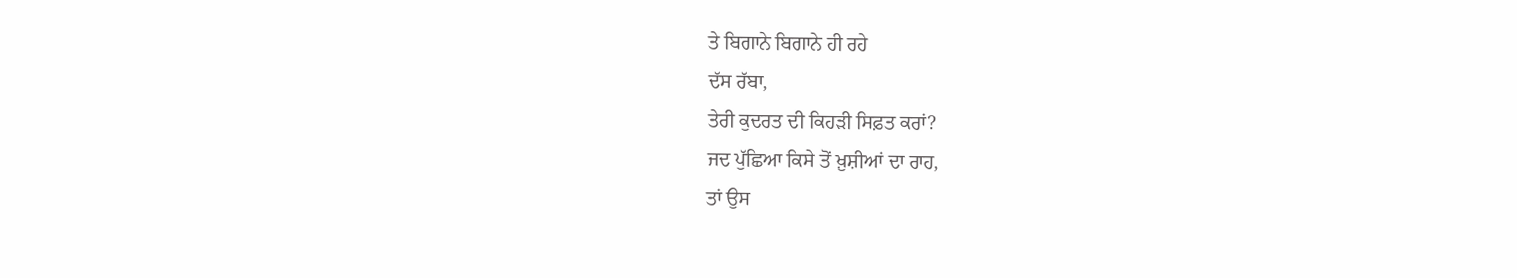ਤੇ ਬਿਗਾਨੇ ਬਿਗਾਨੇ ਹੀ ਰਹੇ
ਦੱਸ ਰੱਬਾ,
ਤੇਰੀ ਕੁਦਰਤ ਦੀ ਕਿਹੜੀ ਸਿਫ਼ਤ ਕਰਾਂ?
ਜਦ ਪੁੱਛਿਆ ਕਿਸੇ ਤੋਂ ਖ਼ੁਸ਼ੀਆਂ ਦਾ ਰਾਹ,
ਤਾਂ ਉਸ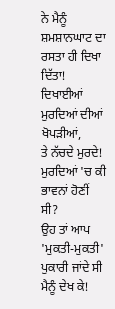ਨੇ ਮੈਨੂੰ
ਸ਼ਮਸ਼ਾਨਘਾਟ ਦਾ ਰਸਤਾ ਹੀ ਦਿਖਾ ਦਿੱਤਾ!
ਦਿਖਾਈਆਂ ਮੁਰਦਿਆਂ ਦੀਆਂ ਖੋਪੜੀਆਂ,
ਤੇ ਨੱਚਦੇ ਮੁਰਦੇ!
ਮੁਰਦਿਆਂ 'ਚ ਕੀ ਭਾਵਨਾਂ ਹੋਣੀਂ ਸੀ?
ਉਹ ਤਾਂ ਆਪ
'ਮੁਕਤੀ-ਮੁਕਤੀ' ਪੁਕਾਰੀ ਜਾਂਦੇ ਸੀ
ਮੈਨੂੰ ਦੇਖ ਕੇ!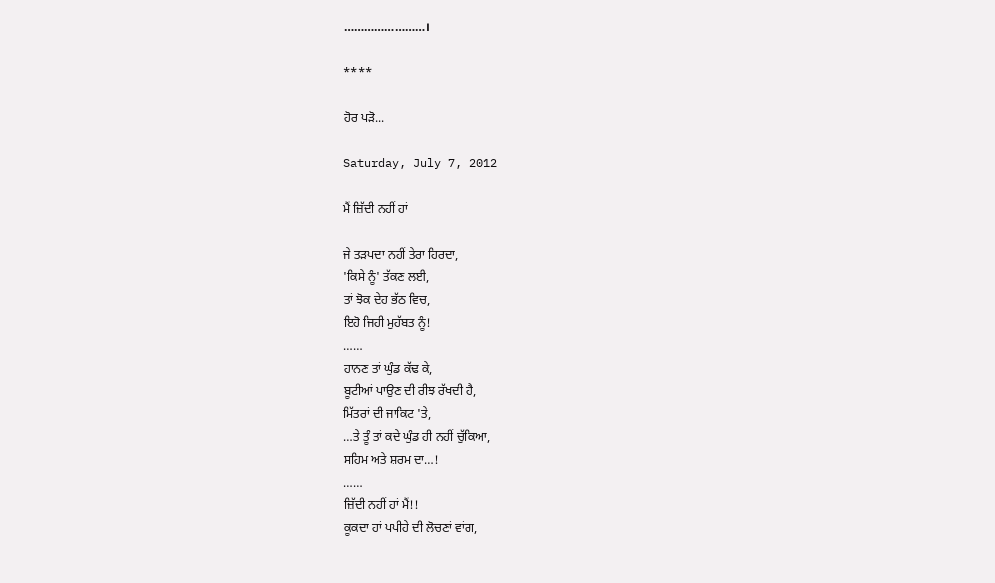……………………।

****

ਹੋਰ ਪੜੋ...

Saturday, July 7, 2012

ਮੈਂ ਜ਼ਿੱਦੀ ਨਹੀਂ ਹਾਂ

ਜੇ ਤੜਪਦਾ ਨਹੀਂ ਤੇਰਾ ਹਿਰਦਾ,
'ਕਿਸੇ ਨੂੰ' ਤੱਕਣ ਲਈ,
ਤਾਂ ਝੋਕ ਦੇਹ ਭੱਠ ਵਿਚ,
ਇਹੋ ਜਿਹੀ ਮੁਹੱਬਤ ਨੂੰ!
……
ਹਾਨਣ ਤਾਂ ਘੁੰਡ ਕੱਢ ਕੇ,
ਬੂਟੀਆਂ ਪਾਉਣ ਦੀ ਰੀਝ ਰੱਖਦੀ ਹੈ,
ਮਿੱਤਰਾਂ ਦੀ ਜਾਕਿਟ 'ਤੇ,
…ਤੇ ਤੂੰ ਤਾਂ ਕਦੇ ਘੁੰਡ ਹੀ ਨਹੀਂ ਚੁੱਕਿਆ,
ਸਹਿਮ ਅਤੇ ਸ਼ਰਮ ਦਾ…!
……
ਜ਼ਿੱਦੀ ਨਹੀਂ ਹਾਂ ਮੈਂ!!
ਕੂਕਦਾ ਹਾਂ ਪਪੀਹੇ ਦੀ ਲੋਚਣਾਂ ਵਾਂਗ,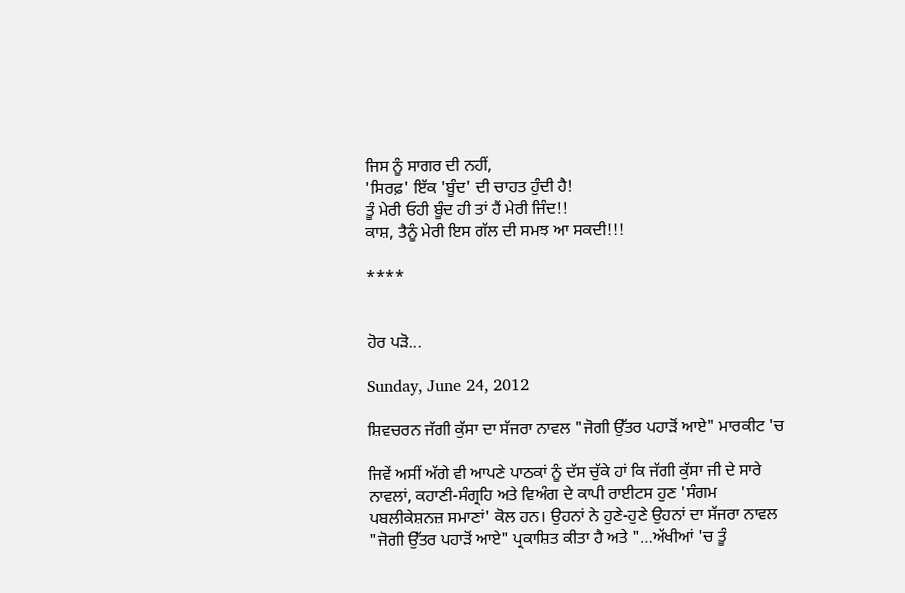ਜਿਸ ਨੂੰ ਸਾਗਰ ਦੀ ਨਹੀਂ,
'ਸਿਰਫ਼' ਇੱਕ 'ਬੂੰਦ' ਦੀ ਚਾਹਤ ਹੁੰਦੀ ਹੈ!
ਤੂੰ ਮੇਰੀ ਓਹੀ ਬੂੰਦ ਹੀ ਤਾਂ ਹੈਂ ਮੇਰੀ ਜਿੰਦ!!
ਕਾਸ਼, ਤੈਨੂੰ ਮੇਰੀ ਇਸ ਗੱਲ ਦੀ ਸਮਝ ਆ ਸਕਦੀ!!!

****


ਹੋਰ ਪੜੋ...

Sunday, June 24, 2012

ਸ਼ਿਵਚਰਨ ਜੱਗੀ ਕੁੱਸਾ ਦਾ ਸੱਜਰਾ ਨਾਵਲ "ਜੋਗੀ ਉੱਤਰ ਪਹਾੜੋਂ ਆਏ" ਮਾਰਕੀਟ 'ਚ

ਜਿਵੇਂ ਅਸੀਂ ਅੱਗੇ ਵੀ ਆਪਣੇ ਪਾਠਕਾਂ ਨੂੰ ਦੱਸ ਚੁੱਕੇ ਹਾਂ ਕਿ ਜੱਗੀ ਕੁੱਸਾ ਜੀ ਦੇ ਸਾਰੇ ਨਾਵਲਾਂ, ਕਹਾਣੀ-ਸੰਗ੍ਰਹਿ ਅਤੇ ਵਿਅੰਗ ਦੇ ਕਾਪੀ ਰਾਈਟਸ ਹੁਣ 'ਸੰਗਮ ਪਬਲੀਕੇਸ਼ਨਜ਼ ਸਮਾਣਾਂ' ਕੋਲ ਹਨ। ਉਹਨਾਂ ਨੇ ਹੁਣੇ-ਹੁਣੇ ਉਹਨਾਂ ਦਾ ਸੱਜਰਾ ਨਾਵਲ "ਜੋਗੀ ਉੱਤਰ ਪਹਾੜੋਂ ਆਏ" ਪ੍ਰਕਾਸ਼ਿਤ ਕੀਤਾ ਹੈ ਅਤੇ "…ਅੱਖੀਆਂ 'ਚ ਤੂੰ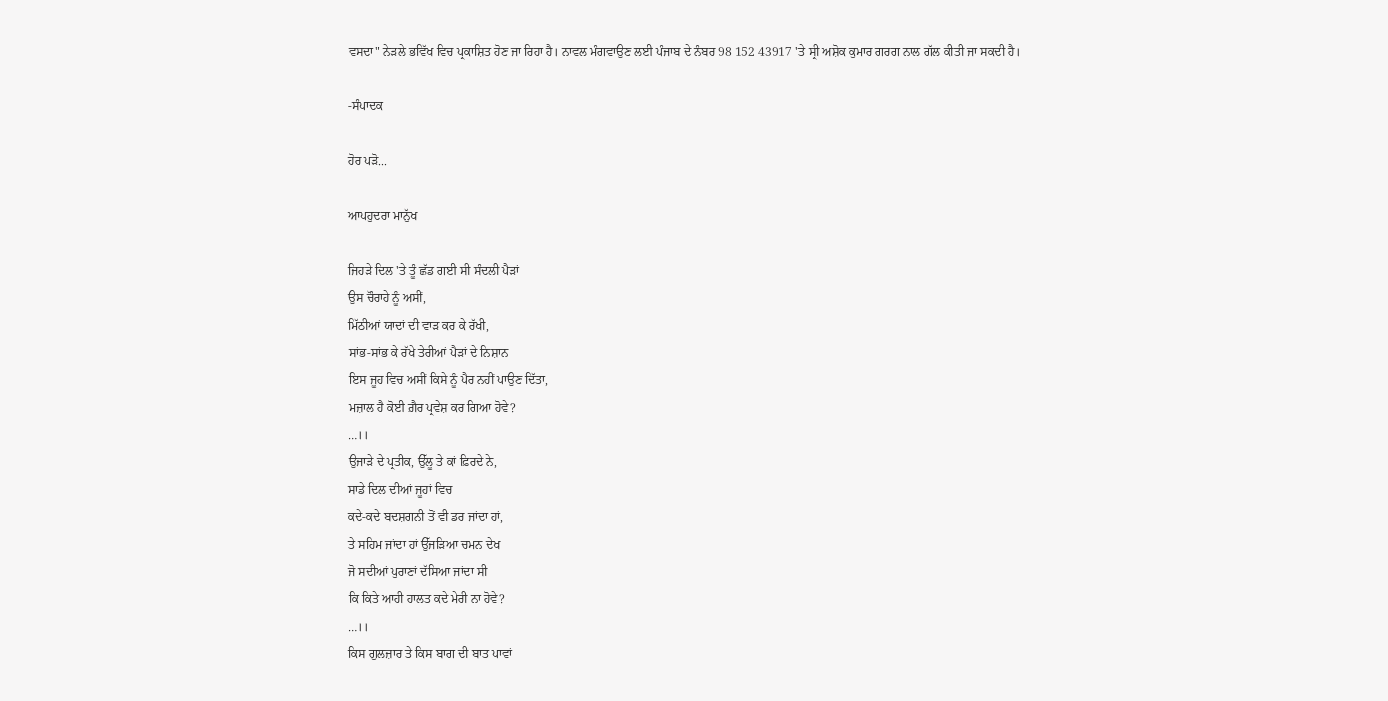ਵਸਦਾ" ਨੇੜਲੇ ਭਵਿੱਖ ਵਿਚ ਪ੍ਰਕਾਸ਼ਿਤ ਹੋਣ ਜਾ ਰਿਹਾ ਹੈ। ਨਾਵਲ ਮੰਗਵਾਉਣ ਲਈ ਪੰਜਾਬ ਦੇ ਨੰਬਰ 98 152 43917 'ਤੇ ਸ੍ਰੀ ਅਸ਼ੋਕ ਕੁਮਾਰ ਗਰਗ ਨਾਲ ਗੱਲ ਕੀਤੀ ਜਾ ਸਕਦੀ ਹੈ।

-ਸੰਪਾਦਕ

ਹੋਰ ਪੜੋ...

ਆਪਹੁਦਰਾ ਮਾਨੁੱਖ

ਜਿਹੜੇ ਦਿਲ 'ਤੇ ਤੂੰ ਛੱਡ ਗਈ ਸੀ ਸੰਦਲੀ ਪੈੜਾਂ
ਉਸ ਚੌਰਾਹੇ ਨੂੰ ਅਸੀਂ,
ਮਿੱਠੀਆਂ ਯਾਦਾਂ ਦੀ ਵਾੜ ਕਰ ਕੇ ਰੱਖੀ,
ਸਾਂਭ-ਸਾਂਭ ਕੇ ਰੱਖੇ ਤੇਰੀਆਂ ਪੈੜਾਂ ਦੇ ਨਿਸ਼ਾਨ
ਇਸ ਜੂਹ ਵਿਚ ਅਸੀਂ ਕਿਸੇ ਨੂੰ ਪੈਰ ਨਹੀਂ ਪਾਉਣ ਦਿੱਤਾ,
ਮਜ਼ਾਲ ਹੈ ਕੋਈ ਗ਼ੈਰ ਪ੍ਰਵੇਸ਼ ਕਰ ਗਿਆ ਹੋਵੇ?
…।।
ਉਜਾੜੇ ਦੇ ਪ੍ਰਤੀਕ, ਉੱਲੂ ਤੇ ਕਾਂ ਫ਼ਿਰਦੇ ਨੇ,
ਸਾਡੇ ਦਿਲ ਦੀਆਂ ਜੂਹਾਂ ਵਿਚ
ਕਦੇ-ਕਦੇ ਬਦਸ਼ਗਨੀ ਤੋਂ ਵੀ ਡਰ ਜਾਂਦਾ ਹਾਂ,
ਤੇ ਸਹਿਮ ਜਾਂਦਾ ਹਾਂ ਉੱਜੜਿਆ ਚਮਨ ਦੇਖ
ਜੋ ਸਦੀਆਂ ਪੁਰਾਣਾਂ ਦੱਸਿਆ ਜਾਂਦਾ ਸੀ
ਕਿ ਕਿਤੇ ਆਹੀ ਹਾਲਤ ਕਦੇ ਮੇਰੀ ਨਾ ਹੋਵੇ?
…।।
ਕਿਸ ਗੁਲਜ਼ਾਰ ਤੇ ਕਿਸ ਬਾਗ ਦੀ ਬਾਤ ਪਾਵਾਂ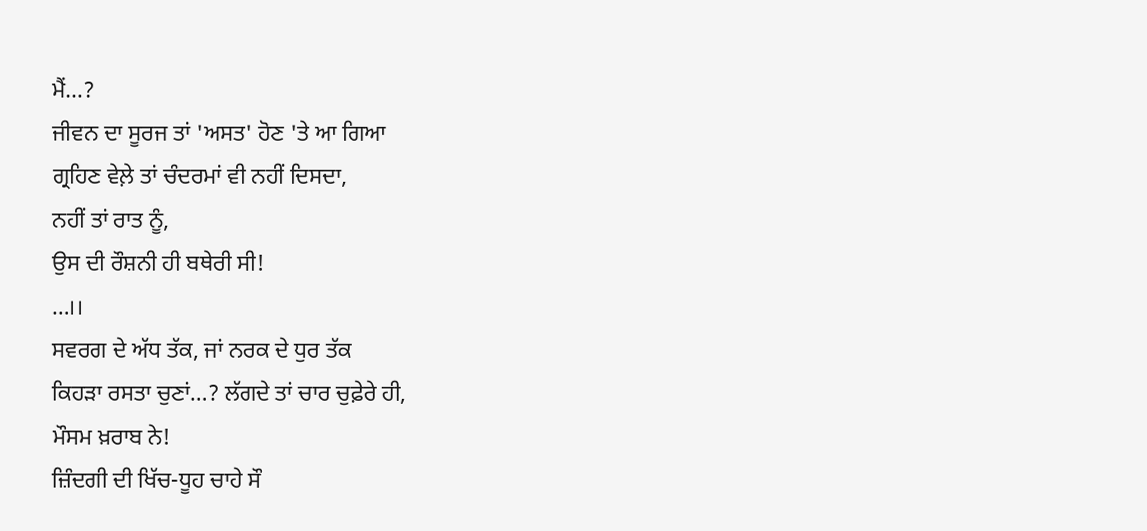ਮੈਂ…?
ਜੀਵਨ ਦਾ ਸੂਰਜ ਤਾਂ 'ਅਸਤ' ਹੋਣ 'ਤੇ ਆ ਗਿਆ
ਗ੍ਰਹਿਣ ਵੇਲ਼ੇ ਤਾਂ ਚੰਦਰਮਾਂ ਵੀ ਨਹੀਂ ਦਿਸਦਾ,
ਨਹੀਂ ਤਾਂ ਰਾਤ ਨੂੰ,
ਉਸ ਦੀ ਰੌਸ਼ਨੀ ਹੀ ਬਥੇਰੀ ਸੀ!
…।।
ਸਵਰਗ ਦੇ ਅੱਧ ਤੱਕ, ਜਾਂ ਨਰਕ ਦੇ ਧੁਰ ਤੱਕ
ਕਿਹੜਾ ਰਸਤਾ ਚੁਣਾਂ…? ਲੱਗਦੇ ਤਾਂ ਚਾਰ ਚੁਫ਼ੇਰੇ ਹੀ,
ਮੌਸਮ ਖ਼ਰਾਬ ਨੇ!
ਜ਼ਿੰਦਗੀ ਦੀ ਖਿੱਚ-ਧੂਹ ਚਾਹੇ ਸੌ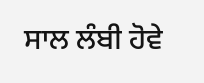ਸਾਲ ਲੰਬੀ ਹੋਵੇ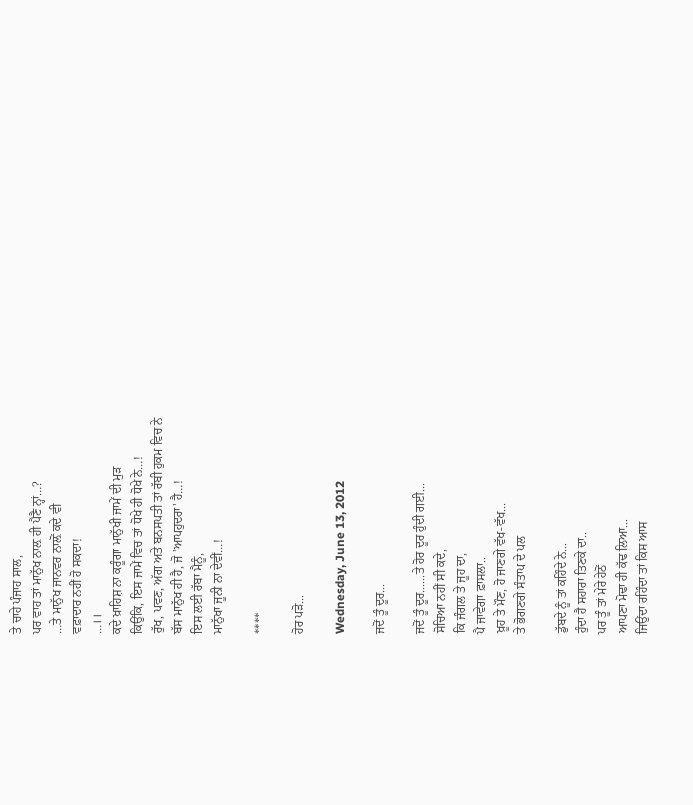ਤੇ ਚਾਹੇ ਪੰਜਾਹ ਸਾਲ,
ਪਰ ਵਾਹ ਤਾਂ ਮਾਨੁੱਖ ਨਾਲ਼ ਹੀ ਪੈਣੈ ਨ੍ਹਾਂ…?
…ਤੇ ਮਾਨੁੱਖ ਜਾਨਵਰ ਨਾਲ਼ੋਂ ਕਦੇ ਵੀ
ਵਫ਼ਾਦਾਰ ਨਹੀਂ ਹੋ ਸਕਦਾ!
…।।
ਕਦੇ ਖ਼ਾਹਿਸ਼ ਨਾ ਕਰੂੰਗਾ ਮਾਨੁੱਖੀ ਜਾਮੇਂ ਦੀ ਮੁੜ
ਕਿਉਂਕਿ, ਇਸ ਜਾਮੇਂ ਵਿਚ ਤਾਂ ਧੋਖੇ ਹੀ ਧੋਖੇ ਨੇ…!
ਰੁੱਖ, ਪਵਣ, ਅੱਗ ਅਤੇ ਬਨਸਪਤੀ ਤਾਂ ਰੱਬੀ ਹੁਕਮ ਵਿਚ ਨੇ
ਬੱਸ ਮਾਨੁੱਖ ਹੀ ਹੈ, ਜੋ 'ਆਪਹੁਦਰਾ' ਹੈ…!
ਇਸ ਲਈ ਰੱਬਾ ਮੈਨੂੰ,
ਮਾਨੁੱਖਾ ਜੂਨੀ ਨਾ ਦੇਵੀਂ…!

****

ਹੋਰ ਪੜੋ...

Wednesday, June 13, 2012

ਜਦੋਂ ਤੂੰ ਦੂਰ...

ਜਦੋਂ ਤੂੰ ਦੂਰ......ਤੇ ਹੋਰ ਦੂਰ ਹੁੰਦੀ ਗਈ...
ਸੋਚਿਆ ਨਹੀਂ ਸੀ ਕਦੇ,
ਕਿ ਜੰਗਲ ਤੇ ਜੂਹ ਦਾ,
ਪੈ ਜਾਵੇਗਾ ਫ਼ਾਸਲਾ..
ਖ਼ੂਹ ਤੇ ਮੌਣ, ਹੋ ਜਾਣਗੇ ਵੱਖ-ਵੱਖ...
ਤੇ ਭੋਗਣਗੇ ਸੰਤਾਪ ਦੇ ਪਲ

ਡੁੱਬਦੇ ਨੂੰ ਤਾਂ ਕਹਿੰਦੇ ਨੇ...
ਹੁੰਦਾ ਹੈ ਸਹਾਰਾ ਤਿਣਕੇ ਦਾ..
ਪਰ ਤੂੰ ਤਾਂ ਮੇਰੇ ਹੇਠੋਂ
ਆਪਣਾ ਮੋਢਾ ਹੀ ਕੱਢ ਲਿਆ...
ਜਿਉਂਦਾ ਰਹਿੰਦਾ ਤਾਂ ਕਿਸ ਆਸ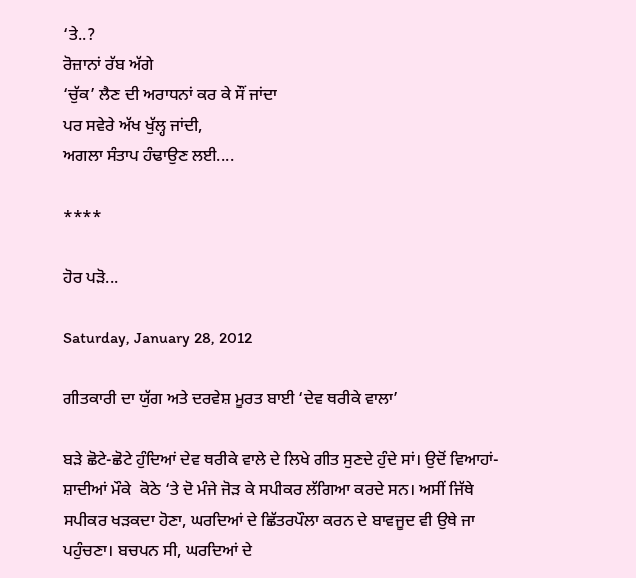‘ਤੇ..?
ਰੋਜ਼ਾਨਾਂ ਰੱਬ ਅੱਗੇ
‘ਚੁੱਕ’ ਲੈਣ ਦੀ ਅਰਾਧਨਾਂ ਕਰ ਕੇ ਸੌਂ ਜਾਂਦਾ
ਪਰ ਸਵੇਰੇ ਅੱਖ ਖੁੱਲ੍ਹ ਜਾਂਦੀ,
ਅਗਲਾ ਸੰਤਾਪ ਹੰਢਾਉਣ ਲਈ....

****

ਹੋਰ ਪੜੋ...

Saturday, January 28, 2012

ਗੀਤਕਾਰੀ ਦਾ ਯੁੱਗ ਅਤੇ ਦਰਵੇਸ਼ ਮੂਰਤ ਬਾਈ ‘ਦੇਵ ਥਰੀਕੇ ਵਾਲਾ’

ਬੜੇ ਛੋਟੇ-ਛੋਟੇ ਹੁੰਦਿਆਂ ਦੇਵ ਥਰੀਕੇ ਵਾਲੇ ਦੇ ਲਿਖੇ ਗੀਤ ਸੁਣਦੇ ਹੁੰਦੇ ਸਾਂ। ਉਦੋਂ ਵਿਆਹਾਂ-ਸ਼ਾਦੀਆਂ ਮੌਕੇ  ਕੋਠੇ ‘ਤੇ ਦੋ ਮੰਜੇ ਜੋੜ ਕੇ ਸਪੀਕਰ ਲੱਗਿਆ ਕਰਦੇ ਸਨ। ਅਸੀਂ ਜਿੱਥੇ ਸਪੀਕਰ ਖੜਕਦਾ ਹੋਣਾ, ਘਰਦਿਆਂ ਦੇ ਛਿੱਤਰਪੌਲਾ ਕਰਨ ਦੇ ਬਾਵਜੂਦ ਵੀ ਉਥੇ ਜਾ ਪਹੁੰਚਣਾ। ਬਚਪਨ ਸੀ, ਘਰਦਿਆਂ ਦੇ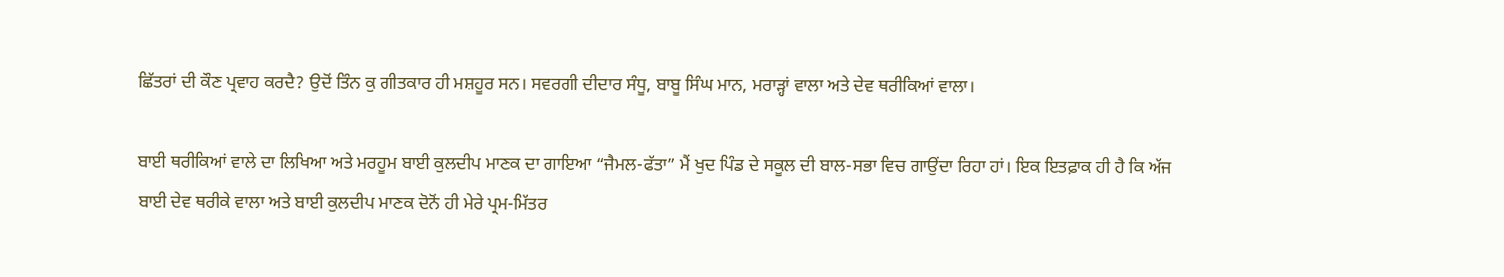ਛਿੱਤਰਾਂ ਦੀ ਕੌਣ ਪ੍ਰਵਾਹ ਕਰਦੈ? ਉਦੋਂ ਤਿੰਨ ਕੁ ਗੀਤਕਾਰ ਹੀ ਮਸ਼ਹੂਰ ਸਨ। ਸਵਰਗੀ ਦੀਦਾਰ ਸੰਧੂ, ਬਾਬੂ ਸਿੰਘ ਮਾਨ, ਮਰਾੜ੍ਹਾਂ ਵਾਲਾ ਅਤੇ ਦੇਵ ਥਰੀਕਿਆਂ ਵਾਲਾ।

ਬਾਈ ਥਰੀਕਿਆਂ ਵਾਲੇ ਦਾ ਲਿਖਿਆ ਅਤੇ ਮਰਹੂਮ ਬਾਈ ਕੁਲਦੀਪ ਮਾਣਕ ਦਾ ਗਾਇਆ “ਜੈਮਲ-ਫੱਤਾ” ਮੈਂ ਖੁਦ ਪਿੰਡ ਦੇ ਸਕੂਲ ਦੀ ਬਾਲ-ਸਭਾ ਵਿਚ ਗਾਉਂਦਾ ਰਿਹਾ ਹਾਂ। ਇਕ ਇਤਫ਼ਾਕ ਹੀ ਹੈ ਕਿ ਅੱਜ ਬਾਈ ਦੇਵ ਥਰੀਕੇ ਵਾਲਾ ਅਤੇ ਬਾਈ ਕੁਲਦੀਪ ਮਾਣਕ ਦੋਨੋਂ ਹੀ ਮੇਰੇ ਪ੍ਰਮ-ਮਿੱਤਰ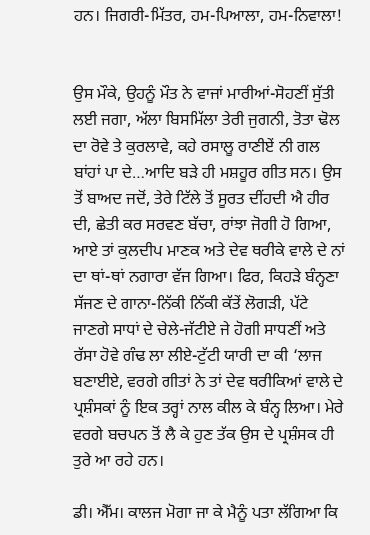ਹਨ। ਜਿਗਰੀ-ਮਿੱਤਰ, ਹਮ-ਪਿਆਲਾ, ਹਮ-ਨਿਵਾਲਾ!


ਉਸ ਮੌਕੇ, ਉਹਨੂੰ ਮੌਤ ਨੇ ਵਾਜਾਂ ਮਾਰੀਆਂ-ਸੋਹਣੀਂ ਸੁੱਤੀ ਲਈ ਜਗਾ, ਅੱਲਾ ਬਿਸਮਿੱਲਾ ਤੇਰੀ ਜੁਗਨੀ, ਤੋਤਾ ਢੋਲ ਦਾ ਰੋਵੇ ਤੇ ਕੁਰਲਾਵੇ, ਕਹੇ ਰਸਾਲੂ ਰਾਣੀਏਂ ਨੀ ਗਲ ਬਾਂਹਾਂ ਪਾ ਦੇ…ਆਦਿ ਬੜੇ ਹੀ ਮਸ਼ਹੂਰ ਗੀਤ ਸਨ। ਉਸ ਤੋਂ ਬਾਅਦ ਜਦੋਂ, ਤੇਰੇ ਟਿੱਲੇ ਤੋਂ ਸੂਰਤ ਦੀਂਹਦੀ ਐ ਹੀਰ ਦੀ, ਛੇਤੀ ਕਰ ਸਰਵਣ ਬੱਚਾ, ਰਾਂਝਾ ਜੋਗੀ ਹੋ ਗਿਆ, ਆਏ ਤਾਂ ਕੁਲਦੀਪ ਮਾਣਕ ਅਤੇ ਦੇਵ ਥਰੀਕੇ ਵਾਲੇ ਦੇ ਨਾਂ ਦਾ ਥਾਂ-ਥਾਂ ਨਗਾਰਾ ਵੱਜ ਗਿਆ। ਫਿਰ, ਕਿਹੜੇ ਬੰਨ੍ਹਣਾ ਸੱਜਣ ਦੇ ਗਾਨਾ-ਨਿੱਕੀ ਨਿੱਕੀ ਕੱਤੇਂ ਲੋਗੜੀ, ਪੱਟੇ ਜਾਣਗੇ ਸਾਧਾਂ ਦੇ ਚੇਲੇ-ਜੱਟੀਏ ਜੇ ਹੋਗੀ ਸਾਧਣੀਂ ਅਤੇ ਰੱਸਾ ਹੋਵੇ ਗੰਢ ਲਾ ਲੀਏ-ਟੁੱਟੀ ਯਾਰੀ ਦਾ ਕੀ ‘ਲਾਜ ਬਣਾਈਏ, ਵਰਗੇ ਗੀਤਾਂ ਨੇ ਤਾਂ ਦੇਵ ਥਰੀਕਿਆਂ ਵਾਲੇ ਦੇ ਪ੍ਰਸ਼ੰਸਕਾਂ ਨੂੰ ਇਕ ਤਰ੍ਹਾਂ ਨਾਲ ਕੀਲ ਕੇ ਬੰਨ੍ਹ ਲਿਆ। ਮੇਰੇ ਵਰਗੇ ਬਚਪਨ ਤੋਂ ਲੈ ਕੇ ਹੁਣ ਤੱਕ ਉਸ ਦੇ ਪ੍ਰਸ਼ੰਸਕ ਹੀ ਤੁਰੇ ਆ ਰਹੇ ਹਨ।

ਡੀ। ਐੱਮ। ਕਾਲਜ ਮੋਗਾ ਜਾ ਕੇ ਮੈਨੂੰ ਪਤਾ ਲੱਗਿਆ ਕਿ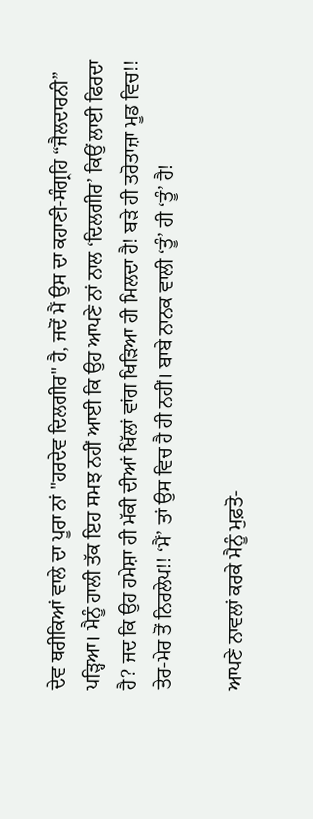ਦੇਵ ਥਰੀਕਿਆਂ ਵਾਲੇ ਦਾ ਪੂਰਾ ਨਾਂ "ਹਰਦੇਵ ਦਿਲਗੀਰ" ਹੈ, ਜਦੋਂ ਮੈਂ ਉਸ ਦਾ ਕਹਾਣੀ-ਸੰਗ੍ਰਹਿ “ਜੈਲਦਾਰਨੀ” ਪੜ੍ਹਿਆ। ਮੈਨੂੰ ਹਾਲੀ ਤੱਕ ਇਹ ਸਮਝ ਨਹੀਂ ਆਈ ਕਿ ਉਹ ਆਪਣੇ ਨਾਂ ਨਾਲ ‘ਦਿਲਗੀਰ’ ਕਿਉਂ ਲਾਈ ਫਿਰਦਾ ਹੈ? ਜਦ ਕਿ ਉਹ ਹਮੇਸ਼ਾ ਹੀ ਮੱਕੀ ਦੀਆਂ ਖਿੱਲਾਂ ਵਾਂਗ ਖਿੜਿਆ ਹੀ ਮਿਲਦਾ ਹੈ! ਬੜੇ ਹੀ ਤਰੋਤਾਜ਼ਾ ਮੂਡ ਵਿਚ!! ਤੇਰ-ਮੇਰ ਤੋਂ ਨਿਰਲੇਪ!! ‘ਮੈਂ’ ਤਾਂ ਉਸ ਵਿਚ ਹੈ ਹੀ ਨਹੀਂ। ਬਾਬੇ ਨਾਨਕ ਵਾਲੀ ‘ਤੂੰ’ ਹੀ ‘ਤੂੰ’ ਹੈ!

ਆਪਣੇ ਨਾਵਲਾਂ ਕਰਕੇ ਮੈਨੂੰ ਮੁਫ਼ਤੋ-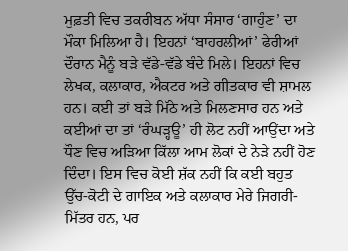ਮੁਫ਼ਤੀ ਵਿਚ ਤਕਰੀਬਨ ਅੱਧਾ ਸੰਸਾਰ ‘ਗਾਹੁੰਣ’ ਦਾ ਮੌਕਾ ਮਿਲਿਆ ਹੈ। ਇਹਨਾਂ ‘ਬਾਹਰਲੀਆਂ’ ਫੇਰੀਆਂ ਦੌਰਾਨ ਮੈਨੂੰ ਬੜੇ ਵੱਡੇ-ਵੱਡੇ ਬੰਦੇ ਮਿਲੇ। ਇਹਨਾਂ ਵਿਚ ਲੇਖਕ, ਕਲਾਕਾਰ, ਐਕਟਰ ਅਤੇ ਗੀਤਕਾਰ ਵੀ ਸ਼ਾਮਲ ਹਨ। ਕਈ ਤਾਂ ਬੜੇ ਮਿੱਠੇ ਅਤੇ ਮਿਲਣਸਾਰ ਹਨ ਅਤੇ ਕਈਆਂ ਦਾ ਤਾਂ ‘ਰੰਘੜ੍ਹਊ’ ਹੀ ਲੋਟ ਨਹੀਂ ਆਉਂਦਾ ਅਤੇ ਧੌਣ ਵਿਚ ਅੜਿਆ ਕਿੱਲਾ ਆਮ ਲੋਕਾਂ ਦੇ ਨੇੜੇ ਨਹੀਂ ਹੋਣ ਦਿੰਦਾ। ਇਸ ਵਿਚ ਕੋਈ ਸ਼ੱਕ ਨਹੀਂ ਕਿ ਕਈ ਬਹੁਤ ਉੱਚ-ਕੋਟੀ ਦੇ ਗਾਇਕ ਅਤੇ ਕਲਾਕਾਰ ਮੇਰੇ ਜਿਗਰੀ-ਮਿੱਤਰ ਹਨ, ਪਰ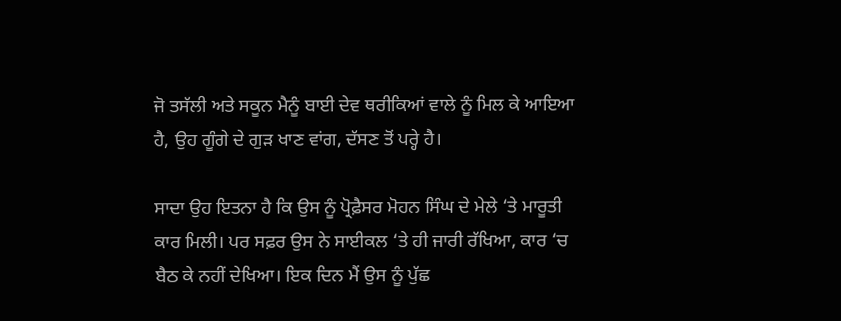ਜੋ ਤਸੱਲੀ ਅਤੇ ਸਕੂਨ ਮੈਨੂੰ ਬਾਈ ਦੇਵ ਥਰੀਕਿਆਂ ਵਾਲੇ ਨੂੰ ਮਿਲ ਕੇ ਆਇਆ ਹੈ, ਉਹ ਗੂੰਗੇ ਦੇ ਗੁੜ ਖਾਣ ਵਾਂਗ, ਦੱਸਣ ਤੋਂ ਪਰ੍ਹੇ ਹੈ।

ਸਾਦਾ ਉਹ ਇਤਨਾ ਹੈ ਕਿ ਉਸ ਨੂੰ ਪ੍ਰੋਫ਼ੈਸਰ ਮੋਹਨ ਸਿੰਘ ਦੇ ਮੇਲੇ ‘ਤੇ ਮਾਰੂਤੀ ਕਾਰ ਮਿਲੀ। ਪਰ ਸਫ਼ਰ ਉਸ ਨੇ ਸਾਈਕਲ ‘ਤੇ ਹੀ ਜਾਰੀ ਰੱਖਿਆ, ਕਾਰ ‘ਚ ਬੈਠ ਕੇ ਨਹੀਂ ਦੇਖਿਆ। ਇਕ ਦਿਨ ਮੈਂ ਉਸ ਨੂੰ ਪੁੱਛ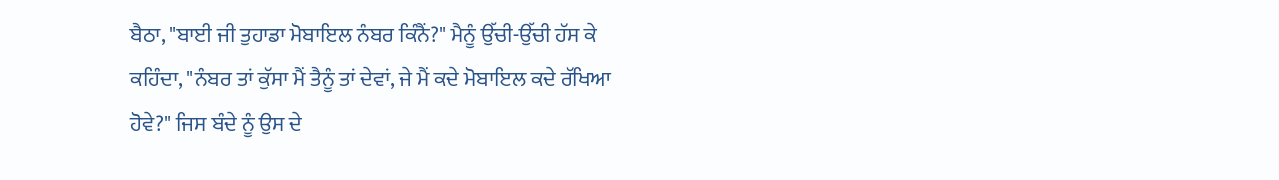ਬੈਠਾ, "ਬਾਈ ਜੀ ਤੁਹਾਡਾ ਮੋਬਾਇਲ ਨੰਬਰ ਕਿੰਨੈਂ?" ਮੈਨੂੰ ਉੱਚੀ-ਉੱਚੀ ਹੱਸ ਕੇ ਕਹਿੰਦਾ, "ਨੰਬਰ ਤਾਂ ਕੁੱਸਾ ਮੈਂ ਤੈਨੂੰ ਤਾਂ ਦੇਵਾਂ, ਜੇ ਮੈਂ ਕਦੇ ਮੋਬਾਇਲ ਕਦੇ ਰੱਖਿਆ ਹੋਵੇ?" ਜਿਸ ਬੰਦੇ ਨੂੰ ਉਸ ਦੇ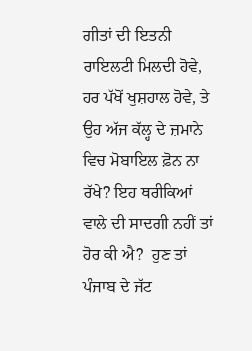ਗੀਤਾਂ ਦੀ ਇਤਨੀ ਰਾਇਲਟੀ ਮਿਲਦੀ ਹੋਵੇ, ਹਰ ਪੱਖੋਂ ਖੁਸ਼ਹਾਲ ਹੋਵੇ, ਤੇ ਉਹ ਅੱਜ ਕੱਲ੍ਹ ਦੇ ਜ਼ਮਾਨੇ ਵਿਚ ਮੋਬਾਇਲ ਫ਼ੋਨ ਨਾ ਰੱਖੇ? ਇਹ ਥਰੀਕਿਆਂ ਵਾਲੇ ਦੀ ਸਾਦਗੀ ਨਹੀਂ ਤਾਂ ਹੋਰ ਕੀ ਐ?  ਹੁਣ ਤਾਂ ਪੰਜਾਬ ਦੇ ਜੱਟ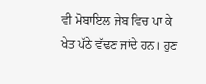ਵੀ ਮੋਬਾਇਲ ਜੇਬ ਵਿਚ ਪਾ ਕੇ ਖੇਤ ਪੱਠੇ ਵੱਢਣ ਜਾਂਦੇ ਹਨ। ਹੁਣ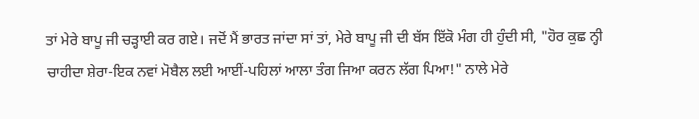ਤਾਂ ਮੇਰੇ ਬਾਪੂ ਜੀ ਚੜ੍ਹਾਈ ਕਰ ਗਏ। ਜਦੋਂ ਮੈਂ ਭਾਰਤ ਜਾਂਦਾ ਸਾਂ ਤਾਂ, ਮੇਰੇ ਬਾਪੂ ਜੀ ਦੀ ਬੱਸ ਇੱਕੋ ਮੰਗ ਹੀ ਹੁੰਦੀ ਸੀ, "ਹੋਰ ਕੁਛ ਨ੍ਹੀ ਚਾਹੀਦਾ ਸ਼ੇਰਾ-ਇਕ ਨਵਾਂ ਮੋਬੈਲ ਲਈ ਆਈਂ-ਪਹਿਲਾਂ ਆਲਾ ਤੰਗ ਜਿਆ ਕਰਨ ਲੱਗ ਪਿਆ!" ਨਾਲੇ ਮੇਰੇ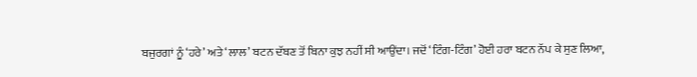ਬਜੁਰਗਾਂ ਨੂੰ ‘ਹਰੇ’ ਅਤੇ ‘ਲਾਲ’ ਬਟਨ ਦੱਬਣ ਤੋਂ ਬਿਨਾ ਕੁਝ ਨਹੀਂ ਸੀ ਆਉਂਦਾ। ਜਦੋਂ ‘ਟਿੰਗ-ਟਿੰਗ’ ਹੋਈ ਹਰਾ ਬਟਨ ਨੱਪ ਕੇ ਸੁਣ ਲਿਆ,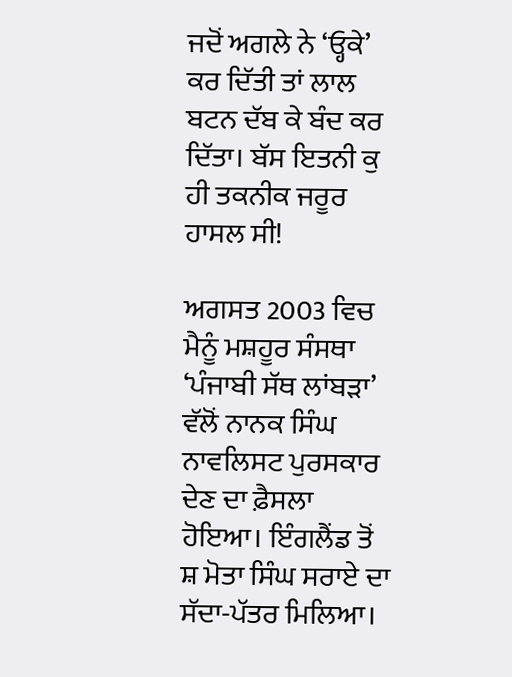ਜਦੋਂ ਅਗਲੇ ਨੇ ‘ਓ੍ਹਕੇ’ ਕਰ ਦਿੱਤੀ ਤਾਂ ਲਾਲ ਬਟਨ ਦੱਬ ਕੇ ਬੰਦ ਕਰ ਦਿੱਤਾ। ਬੱਸ ਇਤਨੀ ਕੁ ਹੀ ਤਕਨੀਕ ਜਰੂਰ ਹਾਸਲ ਸੀ!

ਅਗਸਤ 2003 ਵਿਚ ਮੈਨੂੰ ਮਸ਼ਹੂਰ ਸੰਸਥਾ ‘ਪੰਜਾਬੀ ਸੱਥ ਲਾਂਬੜਾ’ ਵੱਲੋਂ ਨਾਨਕ ਸਿੰਘ ਨਾਵਲਿਸਟ ਪੁਰਸਕਾਰ ਦੇਣ ਦਾ ਫ਼ੈਸਲਾ ਹੋਇਆ। ਇੰਗਲੈਂਡ ਤੋਂ ਸ਼ ਮੋਤਾ ਸਿੰਘ ਸਰਾਏ ਦਾ ਸੱਦਾ-ਪੱਤਰ ਮਿਲਿਆ।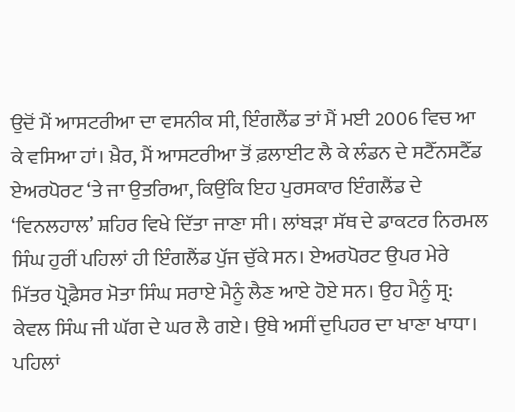ਉਦੋਂ ਮੈਂ ਆਸਟਰੀਆ ਦਾ ਵਸਨੀਕ ਸੀ, ਇੰਗਲੈਂਡ ਤਾਂ ਮੈਂ ਮਈ 2006 ਵਿਚ ਆ ਕੇ ਵਸਿਆ ਹਾਂ। ਖ਼ੈਰ, ਮੈਂ ਆਸਟਰੀਆ ਤੋਂ ਫ਼ਲਾਈਟ ਲੈ ਕੇ ਲੰਡਨ ਦੇ ਸਟੈੱਨਸਟੈੱਡ ਏਅਰਪੋਰਟ ‘ਤੇ ਜਾ ਉਤਰਿਆ, ਕਿਉਂਕਿ ਇਹ ਪੁਰਸਕਾਰ ਇੰਗਲੈਂਡ ਦੇ ‘ਵਿਨਲਹਾਲ’ ਸ਼ਹਿਰ ਵਿਖੇ ਦਿੱਤਾ ਜਾਣਾ ਸੀ। ਲਾਂਬੜਾ ਸੱਥ ਦੇ ਡਾਕਟਰ ਨਿਰਮਲ ਸਿੰਘ ਹੁਰੀਂ ਪਹਿਲਾਂ ਹੀ ਇੰਗਲੈਂਡ ਪੁੱਜ ਚੁੱਕੇ ਸਨ। ਏਅਰਪੋਰਟ ਉਪਰ ਮੇਰੇ ਮਿੱਤਰ ਪ੍ਰੋਫ਼ੈਸਰ ਮੋਤਾ ਸਿੰਘ ਸਰਾਏ ਮੈਨੂੰ ਲੈਣ ਆਏ ਹੋਏ ਸਨ। ਉਹ ਮੈਨੂੰ ਸ੍ਰ: ਕੇਵਲ ਸਿੰਘ ਜੀ ਘੱਗ ਦੇ ਘਰ ਲੈ ਗਏ। ਉਥੇ ਅਸੀਂ ਦੁਪਿਹਰ ਦਾ ਖਾਣਾ ਖਾਧਾ। ਪਹਿਲਾਂ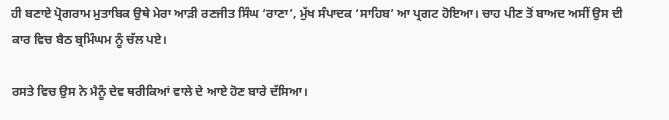ਹੀ ਬਣਾਏ ਪ੍ਰੋਗਰਾਮ ਮੁਤਾਬਿਕ ਉਥੇ ਮੇਰਾ ਆੜੀ ਰਣਜੀਤ ਸਿੰਘ ‘ਰਾਣਾ’, ਮੁੱਖ ਸੰਪਾਦਕ ‘ਸਾਹਿਬ’ ਆ ਪ੍ਰਗਟ ਹੋਇਆ। ਚਾਹ ਪੀਣ ਤੋਂ ਬਾਅਦ ਅਸੀਂ ਉਸ ਦੀ ਕਾਰ ਵਿਚ ਬੈਠ ਬ੍ਰਮਿੰਘਮ ਨੂੰ ਚੱਲ ਪਏ।

ਰਸਤੇ ਵਿਚ ਉਸ ਨੇ ਮੈਨੂੰ ਦੇਵ ਥਰੀਕਿਆਂ ਵਾਲੇ ਦੇ ਆਏ ਹੋਣ ਬਾਰੇ ਦੱਸਿਆ।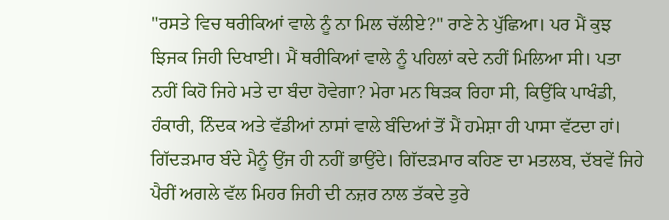"ਰਸਤੇ ਵਿਚ ਥਰੀਕਿਆਂ ਵਾਲੇ ਨੂੰ ਨਾ ਮਿਲ ਚੱਲੀਏ?" ਰਾਣੇ ਨੇ ਪੁੱਛਿਆ। ਪਰ ਮੈਂ ਕੁਝ ਝਿਜਕ ਜਿਹੀ ਦਿਖਾਈ। ਮੈਂ ਥਰੀਕਿਆਂ ਵਾਲੇ ਨੂੰ ਪਹਿਲਾਂ ਕਦੇ ਨਹੀਂ ਮਿਲਿਆ ਸੀ। ਪਤਾ ਨਹੀਂ ਕਿਹੋ ਜਿਹੇ ਮਤੇ ਦਾ ਬੰਦਾ ਹੋਵੇਗਾ? ਮੇਰਾ ਮਨ ਥਿੜਕ ਰਿਹਾ ਸੀ, ਕਿਉਂਕਿ ਪਾਖੰਡੀ, ਹੰਕਾਰੀ, ਨਿੰਦਕ ਅਤੇ ਵੱਡੀਆਂ ਨਾਸਾਂ ਵਾਲੇ ਬੰਦਿਆਂ ਤੋਂ ਮੈਂ ਹਮੇਸ਼ਾ ਹੀ ਪਾਸਾ ਵੱਟਦਾ ਹਾਂ। ਗਿੱਦੜਮਾਰ ਬੰਦੇ ਮੈਨੂੰ ਉਂਜ ਹੀ ਨਹੀਂ ਭਾਉਂਦੇ। ਗਿੱਦੜਮਾਰ ਕਹਿਣ ਦਾ ਮਤਲਬ, ਦੱਬਵੇਂ ਜਿਹੇ ਪੈਰੀਂ ਅਗਲੇ ਵੱਲ ਮਿਹਰ ਜਿਹੀ ਦੀ ਨਜ਼ਰ ਨਾਲ ਤੱਕਦੇ ਤੁਰੇ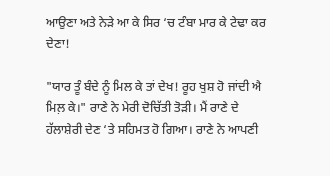ਆਉਣਾ ਅਤੇ ਨੇੜੇ ਆ ਕੇ ਸਿਰ ‘ਚ ਟੰਬਾ ਮਾਰ ਕੇ ਟੇਢਾ ਕਰ ਦੇਣਾ!

"ਯਾਰ ਤੂੰ ਬੰਦੇ ਨੂੰ ਮਿਲ ਕੇ ਤਾਂ ਦੇਖ! ਰੂਹ ਖੁਸ਼ ਹੋ ਜਾਂਦੀ ਐ ਮਿਲ਼ ਕੇ।" ਰਾਣੇ ਨੇ ਮੇਰੀ ਦੋਚਿੱਤੀ ਤੋੜੀ। ਮੈਂ ਰਾਣੇ ਦੇ ਹੱਲਾਸ਼ੇਰੀ ਦੇਣ ‘ਤੇ ਸਹਿਮਤ ਹੋ ਗਿਆ। ਰਾਣੇ ਨੇ ਆਪਣੀ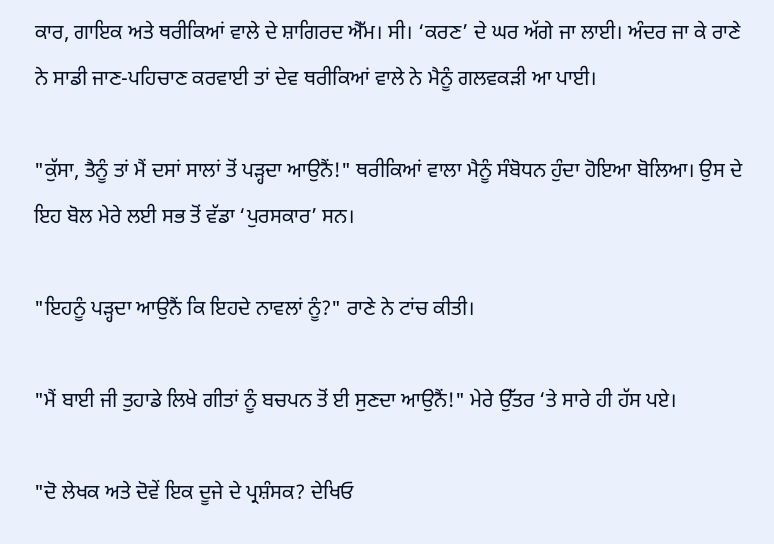ਕਾਰ, ਗਾਇਕ ਅਤੇ ਥਰੀਕਿਆਂ ਵਾਲੇ ਦੇ ਸ਼ਾਗਿਰਦ ਐੱਮ। ਸੀ। ‘ਕਰਣ’ ਦੇ ਘਰ ਅੱਗੇ ਜਾ ਲਾਈ। ਅੰਦਰ ਜਾ ਕੇ ਰਾਣੇ ਨੇ ਸਾਡੀ ਜਾਣ-ਪਹਿਚਾਣ ਕਰਵਾਈ ਤਾਂ ਦੇਵ ਥਰੀਕਿਆਂ ਵਾਲੇ ਨੇ ਮੈਨੂੰ ਗਲਵਕੜੀ ਆ ਪਾਈ।

"ਕੁੱਸਾ, ਤੈਨੂੰ ਤਾਂ ਮੈਂ ਦਸਾਂ ਸਾਲਾਂ ਤੋਂ ਪੜ੍ਹਦਾ ਆਉਨੈਂ!" ਥਰੀਕਿਆਂ ਵਾਲਾ ਮੈਨੂੰ ਸੰਬੋਧਨ ਹੁੰਦਾ ਹੋਇਆ ਬੋਲਿਆ। ਉਸ ਦੇ ਇਹ ਬੋਲ ਮੇਰੇ ਲਈ ਸਭ ਤੋਂ ਵੱਡਾ ‘ਪੁਰਸਕਾਰ’ ਸਨ।

"ਇਹਨੂੰ ਪੜ੍ਹਦਾ ਆਉਨੈਂ ਕਿ ਇਹਦੇ ਨਾਵਲਾਂ ਨੂੰ?" ਰਾਣੇ ਨੇ ਟਾਂਚ ਕੀਤੀ।

"ਮੈਂ ਬਾਈ ਜੀ ਤੁਹਾਡੇ ਲਿਖੇ ਗੀਤਾਂ ਨੂੰ ਬਚਪਨ ਤੋਂ ਈ ਸੁਣਦਾ ਆਉਨੈਂ!" ਮੇਰੇ ਉੱਤਰ ‘ਤੇ ਸਾਰੇ ਹੀ ਹੱਸ ਪਏ।

"ਦੋ ਲੇਖਕ ਅਤੇ ਦੋਵੇਂ ਇਕ ਦੂਜੇ ਦੇ ਪ੍ਰਸ਼ੰਸਕ? ਦੇਖਿਓ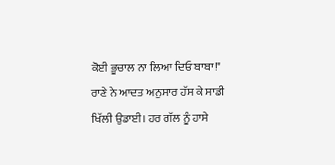ਕੋਈ ਭੂਚਾਲ ਨਾ ਲਿਆ ਦਿਓ ਬਾਬਾ!" ਰਾਣੇ ਨੇ ਆਦਤ ਅਨੁਸਾਰ ਹੱਸ ਕੇ ਸਾਡੀ ਖਿੱਲੀ ਉਡਾਈ। ਹਰ ਗੱਲ ਨੂੰ ਹਾਸੇ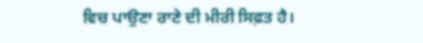ਵਿਚ ਪਾਉਣਾ ਰਾਣੇ ਦੀ ਮੀਰੀ ਸਿਫ਼ਤ ਹੈ।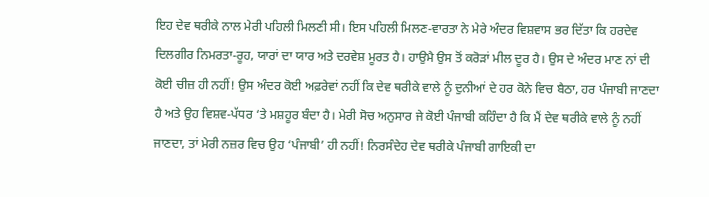ਇਹ ਦੇਵ ਥਰੀਕੇ ਨਾਲ ਮੇਰੀ ਪਹਿਲੀ ਮਿਲਣੀ ਸੀ। ਇਸ ਪਹਿਲੀ ਮਿਲਣ-ਵਾਰਤਾ ਨੇ ਮੇਰੇ ਅੰਦਰ ਵਿਸ਼ਵਾਸ ਭਰ ਦਿੱਤਾ ਕਿ ਹਰਦੇਵ ਦਿਲਗੀਰ ਨਿਮਰਤਾ-ਰੂਹ, ਯਾਰਾਂ ਦਾ ਯਾਰ ਅਤੇ ਦਰਵੇਸ਼ ਮੂਰਤ ਹੈ। ਹਾਉਮੈ ਉਸ ਤੋਂ ਕਰੋੜਾਂ ਮੀਲ ਦੂਰ ਹੈ। ਉਸ ਦੇ ਅੰਦਰ ਮਾਣ ਨਾਂ ਦੀ ਕੋਈ ਚੀਜ਼ ਹੀ ਨਹੀਂ! ਉਸ ਅੰਦਰ ਕੋਈ ਅਫ਼ਰੇਵਾਂ ਨਹੀਂ ਕਿ ਦੇਵ ਥਰੀਕੇ ਵਾਲੇ ਨੂੰ ਦੁਨੀਆਂ ਦੇ ਹਰ ਕੋਨੇ ਵਿਚ ਬੈਠਾ, ਹਰ ਪੰਜਾਬੀ ਜਾਣਦਾ ਹੈ ਅਤੇ ਉਹ ਵਿਸ਼ਵ-ਪੱਧਰ ‘ਤੇ ਮਸ਼ਹੂਰ ਬੰਦਾ ਹੈ। ਮੇਰੀ ਸੋਚ ਅਨੁਸਾਰ ਜੇ ਕੋਈ ਪੰਜਾਬੀ ਕਹਿੰਦਾ ਹੈ ਕਿ ਮੈਂ ਦੇਵ ਥਰੀਕੇ ਵਾਲੇ ਨੂੰ ਨਹੀਂ ਜਾਣਦਾ, ਤਾਂ ਮੇਰੀ ਨਜ਼ਰ ਵਿਚ ਉਹ ‘ਪੰਜਾਬੀ’ ਹੀ ਨਹੀਂ! ਨਿਰਸੰਦੇਹ ਦੇਵ ਥਰੀਕੇ ਪੰਜਾਬੀ ਗਾਇਕੀ ਦਾ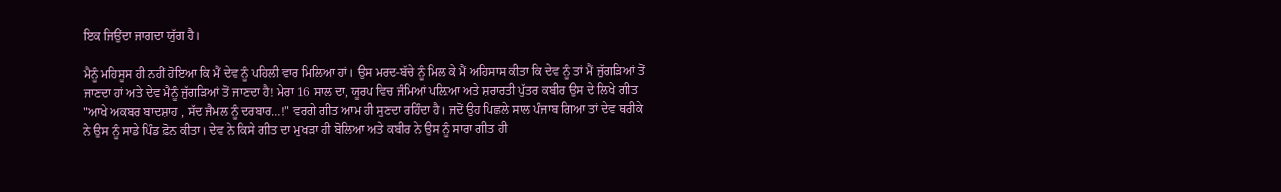ਇਕ ਜਿਉਂਦਾ ਜਾਗਦਾ ਯੁੱਗ ਹੈ।

ਮੈਨੂੰ ਮਹਿਸੂਸ ਹੀ ਨਹੀਂ ਹੋਇਆ ਕਿ ਮੈਂ ਦੇਵ ਨੂੰ ਪਹਿਲੀ ਵਾਰ ਮਿਲਿਆ ਹਾਂ। ਉਸ ਮਰਦ-ਬੱਚੇ ਨੂੰ ਮਿਲ ਕੇ ਮੈਂ ਅਹਿਸਾਸ ਕੀਤਾ ਕਿ ਦੇਵ ਨੂੰ ਤਾਂ ਮੈਂ ਜੁੱਗੜਿਆਂ ਤੋਂ ਜਾਣਦਾ ਹਾਂ ਅਤੇ ਦੇਵ ਮੈਨੂੰ ਜੁੱਗੜਿਆਂ ਤੋਂ ਜਾਣਦਾ ਹੈ! ਮੇਰਾ 16 ਸਾਲ ਦਾ, ਯੂਰਪ ਵਿਚ ਜੰਮਿਆਂ ਪਲ਼ਿਆ ਅਤੇ ਸ਼ਰਾਰਤੀ ਪੁੱਤਰ ਕਬੀਰ ਉਸ ਦੇ ਲਿਖੇ ਗੀਤ "ਆਖੇ ਅਕਬਰ ਬਾਦਸ਼ਾਹ , ਸੱਦ ਜੈਮਲ ਨੂੰ ਦਰਬਾਰ…!" ਵਰਗੇ ਗੀਤ ਆਮ ਹੀ ਸੁਣਦਾ ਰਹਿੰਦਾ ਹੈ। ਜਦੋਂ ਉਹ ਪਿਛਲੇ ਸਾਲ ਪੰਜਾਬ ਗਿਆ ਤਾਂ ਦੇਵ ਥਰੀਕੇ ਨੇ ਉਸ ਨੂੰ ਸਾਡੇ ਪਿੰਡ ਫ਼ੋਨ ਕੀਤਾ। ਦੇਵ ਨੇ ਕਿਸੇ ਗੀਤ ਦਾ ਮੁਖੜਾ ਹੀ ਬੋਲਿਆ ਅਤੇ ਕਬੀਰ ਨੇ ਉਸ ਨੂੰ ਸਾਰਾ ਗੀਤ ਹੀ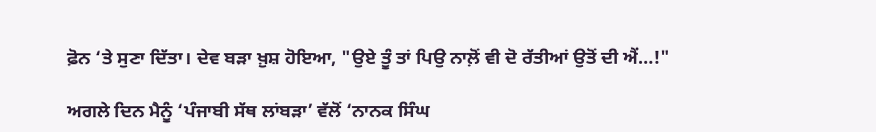ਫ਼ੋਨ ‘ਤੇ ਸੁਣਾ ਦਿੱਤਾ। ਦੇਵ ਬੜਾ ਖ਼ੁਸ਼ ਹੋਇਆ, "ਉਏ ਤੂੰ ਤਾਂ ਪਿਉ ਨਾਲ਼ੋਂ ਵੀ ਦੋ ਰੱਤੀਆਂ ਉਤੋਂ ਦੀ ਐਂ…!"

ਅਗਲੇ ਦਿਨ ਮੈਨੂੰ ‘ਪੰਜਾਬੀ ਸੱਥ ਲਾਂਬੜਾ’ ਵੱਲੋਂ ‘ਨਾਨਕ ਸਿੰਘ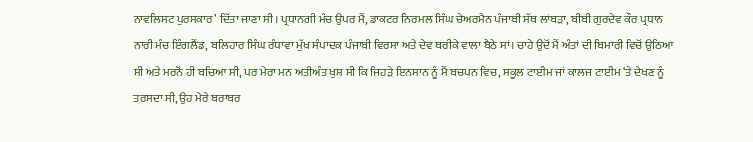ਨਾਵਲਿਸਟ ਪੁਰਸਕਾਰ’ ਦਿੱਤਾ ਜਾਣਾ ਸੀ। ਪ੍ਰਧਾਨਗੀ ਮੰਚ ਉਪਰ ਮੈਂ, ਡਾਕਟਰ ਨਿਰਮਲ ਸਿੰਘ ਚੇਅਰਮੈਨ ਪੰਜਾਬੀ ਸੱਥ ਲਾਂਬੜਾ, ਬੀਬੀ ਗੁਰਦੇਵ ਕੌਰ ਪ੍ਰਧਾਨ ਨਾਰੀ ਮੰਚ ਇੰਗਲੈਂਡ, ਬਲਿਹਾਰ ਸਿੰਘ ਰੰਧਾਵਾ ਮੁੱਖ ਸੰਪਾਦਕ ਪੰਜਾਬੀ ਵਿਰਸਾ ਅਤੇ ਦੇਵ ਥਰੀਕੇ ਵਾਲਾ ਬੈਠੇ ਸਾਂ। ਚਾਹੇ ਉਦੋਂ ਮੈਂ ਅੰਤਾਂ ਦੀ ਬਿਮਾਰੀ ਵਿਚੋਂ ਉਠਿਆ ਸੀ ਅਤੇ ਮਰਨੋਂ ਹੀ ਬਚਿਆ ਸੀ, ਪਰ ਮੇਰਾ ਮਨ ਅਤੀਅੰਤ ਖੁਸ਼ ਸੀ ਕਿ ਜਿਹੜੇ ਇਨਸਾਨ ਨੂੰ ਮੈਂ ਬਚਪਨ ਵਿਚ, ਸਕੂਲ ਟਾਈਮ ਜਾਂ ਕਾਲਜ ਟਾਈਮ ‘ਤੇ ਦੇਖਣ ਨੂੰ ਤਰਸਦਾ ਸੀ, ਉਹ ਮੇਰੇ ਬਰਾਬਰ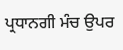ਪ੍ਰਧਾਨਗੀ ਮੰਚ ਉਪਰ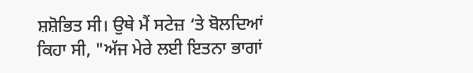ਸ਼ਸ਼ੋਭਿਤ ਸੀ। ਉਥੇ ਮੈਂ ਸਟੇਜ਼ ‘ਤੇ ਬੋਲਦਿਆਂ ਕਿਹਾ ਸੀ, "ਅੱਜ ਮੇਰੇ ਲਈ ਇਤਨਾ ਭਾਗਾਂ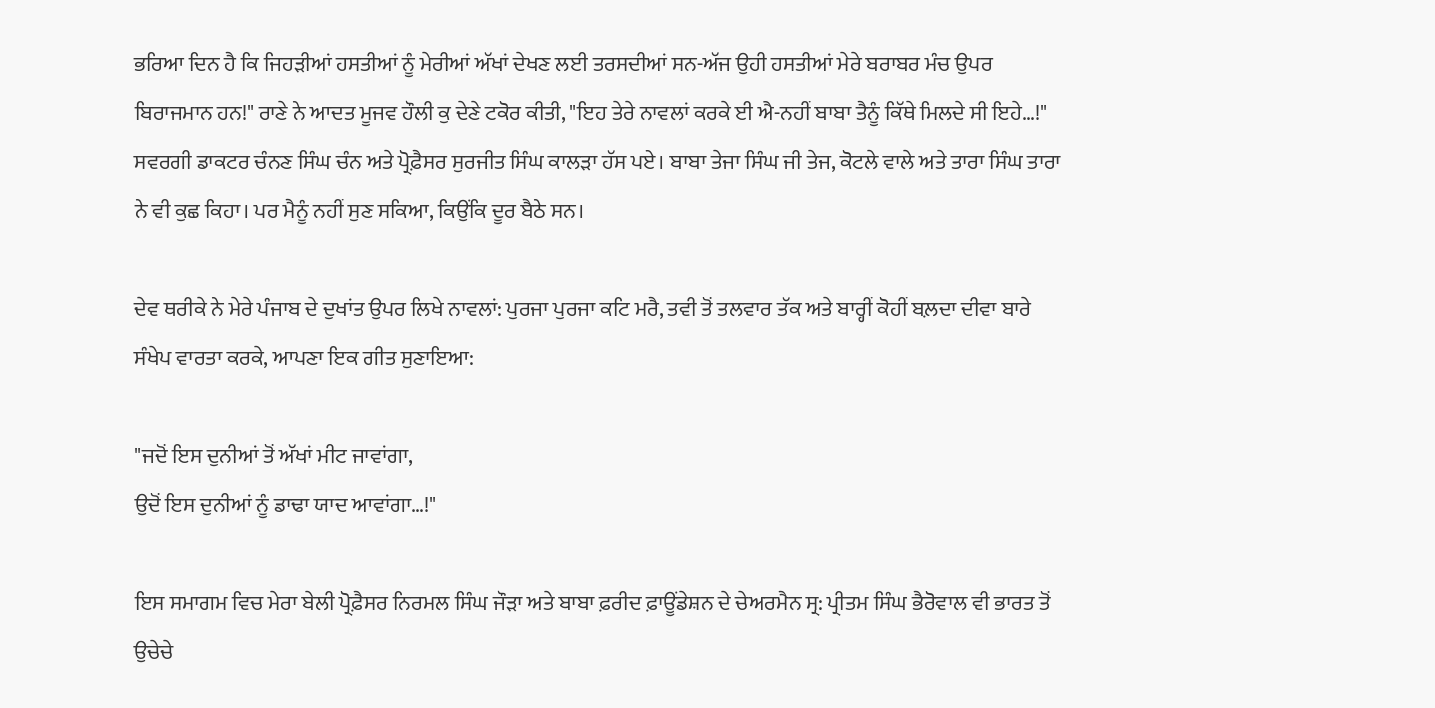ਭਰਿਆ ਦਿਨ ਹੈ ਕਿ ਜਿਹੜੀਆਂ ਹਸਤੀਆਂ ਨੂੰ ਮੇਰੀਆਂ ਅੱਖਾਂ ਦੇਖਣ ਲਈ ਤਰਸਦੀਆਂ ਸਨ-ਅੱਜ ਉਹੀ ਹਸਤੀਆਂ ਮੇਰੇ ਬਰਾਬਰ ਮੰਚ ਉਪਰ ਬਿਰਾਜਮਾਨ ਹਨ!" ਰਾਣੇ ਨੇ ਆਦਤ ਮੂਜਵ ਹੌਲੀ ਕੁ ਦੇਣੇ ਟਕੋਰ ਕੀਤੀ, "ਇਹ ਤੇਰੇ ਨਾਵਲਾਂ ਕਰਕੇ ਈ ਐ-ਨਹੀਂ ਬਾਬਾ ਤੈਨੂੰ ਕਿੱਥੇ ਮਿਲਦੇ ਸੀ ਇਹੇ…!" ਸਵਰਗੀ ਡਾਕਟਰ ਚੰਨਣ ਸਿੰਘ ਚੰਨ ਅਤੇ ਪ੍ਰੋਫ਼ੈਸਰ ਸੁਰਜੀਤ ਸਿੰਘ ਕਾਲੜਾ ਹੱਸ ਪਏ। ਬਾਬਾ ਤੇਜਾ ਸਿੰਘ ਜੀ ਤੇਜ, ਕੋਟਲੇ ਵਾਲੇ ਅਤੇ ਤਾਰਾ ਸਿੰਘ ਤਾਰਾ ਨੇ ਵੀ ਕੁਛ ਕਿਹਾ। ਪਰ ਮੈਨੂੰ ਨਹੀਂ ਸੁਣ ਸਕਿਆ, ਕਿਉਂਕਿ ਦੂਰ ਬੈਠੇ ਸਨ।

ਦੇਵ ਥਰੀਕੇ ਨੇ ਮੇਰੇ ਪੰਜਾਬ ਦੇ ਦੁਖਾਂਤ ਉਪਰ ਲਿਖੇ ਨਾਵਲਾਂ: ਪੁਰਜਾ ਪੁਰਜਾ ਕਟਿ ਮਰੈ, ਤਵੀ ਤੋਂ ਤਲਵਾਰ ਤੱਕ ਅਤੇ ਬਾਰ੍ਹੀਂ ਕੋਹੀਂ ਬਲ਼ਦਾ ਦੀਵਾ ਬਾਰੇ ਸੰਖੇਪ ਵਾਰਤਾ ਕਰਕੇ, ਆਪਣਾ ਇਕ ਗੀਤ ਸੁਣਾਇਆ:

"ਜਦੋਂ ਇਸ ਦੁਨੀਆਂ ਤੋਂ ਅੱਖਾਂ ਮੀਟ ਜਾਵਾਂਗਾ,
ਉਦੋਂ ਇਸ ਦੁਨੀਆਂ ਨੂੰ ਡਾਢਾ ਯਾਦ ਆਵਾਂਗਾ…!"

ਇਸ ਸਮਾਗਮ ਵਿਚ ਮੇਰਾ ਬੇਲੀ ਪ੍ਰੋਫ਼ੈਸਰ ਨਿਰਮਲ ਸਿੰਘ ਜੌੜਾ ਅਤੇ ਬਾਬਾ ਫ਼ਰੀਦ ਫ਼ਾਊਂਡੇਸ਼ਨ ਦੇ ਚੇਅਰਮੈਨ ਸ੍ਰ: ਪ੍ਰੀਤਮ ਸਿੰਘ ਭੈਰੋਵਾਲ ਵੀ ਭਾਰਤ ਤੋਂ ਉਚੇਚੇ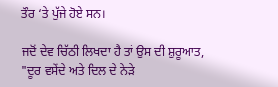ਤੌਰ ‘ਤੇ ਪੁੱਜੇ ਹੋਏ ਸਨ।

ਜਦੋਂ ਦੇਵ ਚਿੱਠੀ ਲਿਖਦਾ ਹੈ ਤਾਂ ਉਸ ਦੀ ਸ਼ੁਰੂਆਤ, "ਦੂਰ ਵਸੇਂਦੇ ਅਤੇ ਦਿਲ ਦੇ ਨੇੜੇ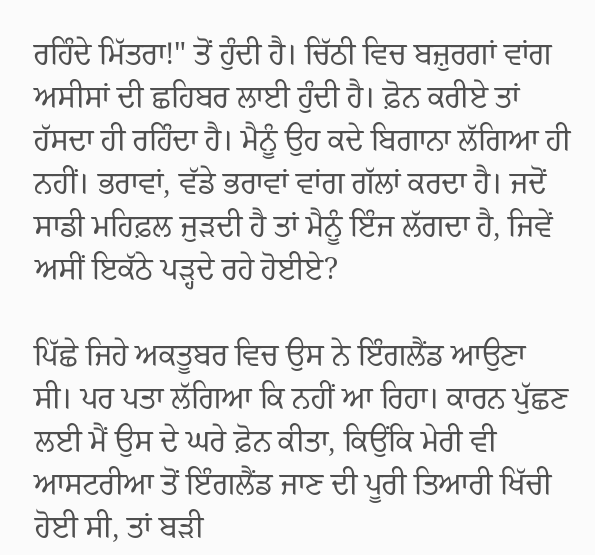ਰਹਿੰਦੇ ਮਿੱਤਰਾ!" ਤੋਂ ਹੁੰਦੀ ਹੈ। ਚਿੱਠੀ ਵਿਚ ਬਜ਼ੁਰਗਾਂ ਵਾਂਗ ਅਸੀਸਾਂ ਦੀ ਛਹਿਬਰ ਲਾਈ ਹੁੰਦੀ ਹੈ। ਫ਼ੋਨ ਕਰੀਏ ਤਾਂ ਹੱਸਦਾ ਹੀ ਰਹਿੰਦਾ ਹੈ। ਮੈਨੂੰ ਉਹ ਕਦੇ ਬਿਗਾਨਾ ਲੱਗਿਆ ਹੀ ਨਹੀਂ। ਭਰਾਵਾਂ, ਵੱਡੇ ਭਰਾਵਾਂ ਵਾਂਗ ਗੱਲਾਂ ਕਰਦਾ ਹੈ। ਜਦੋਂ ਸਾਡੀ ਮਹਿਫ਼ਲ ਜੁੜਦੀ ਹੈ ਤਾਂ ਮੈਨੂੰ ਇੰਜ ਲੱਗਦਾ ਹੈ, ਜਿਵੇਂ ਅਸੀਂ ਇਕੱਠੇ ਪੜ੍ਹਦੇ ਰਹੇ ਹੋਈਏ?

ਪਿੱਛੇ ਜਿਹੇ ਅਕਤੂਬਰ ਵਿਚ ਉਸ ਨੇ ਇੰਗਲੈਂਡ ਆਉਣਾ ਸੀ। ਪਰ ਪਤਾ ਲੱਗਿਆ ਕਿ ਨਹੀਂ ਆ ਰਿਹਾ। ਕਾਰਨ ਪੁੱਛਣ ਲਈ ਮੈਂ ਉਸ ਦੇ ਘਰੇ ਫ਼ੋਨ ਕੀਤਾ, ਕਿਉਂਕਿ ਮੇਰੀ ਵੀ ਆਸਟਰੀਆ ਤੋਂ ਇੰਗਲੈਂਡ ਜਾਣ ਦੀ ਪੂਰੀ ਤਿਆਰੀ ਖਿੱਚੀ ਹੋਈ ਸੀ, ਤਾਂ ਬੜੀ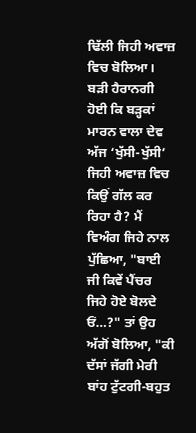ਢਿੱਲੀ ਜਿਹੀ ਅਵਾਜ਼ ਵਿਚ ਬੋਲਿਆ। ਬੜੀ ਹੈਰਾਨਗੀ ਹੋਈ ਕਿ ਬੜ੍ਹਕਾਂ ਮਾਰਨ ਵਾਲਾ ਦੇਵ ਅੱਜ ‘ਖੁੱਸੀ-ਖੁੱਸੀ’ ਜਿਹੀ ਅਵਾਜ਼ ਵਿਚ ਕਿਉਂ ਗੱਲ ਕਰ ਰਿਹਾ ਹੈ? ਮੈਂ ਵਿਅੰਗ ਜਿਹੇ ਨਾਲ ਪੁੱਛਿਆ, "ਬਾਈ ਜੀ ਕਿਵੇਂ ਪੈਂਚਰ ਜਿਹੇ ਹੋਏ ਬੋਲਦੇ ਓਂ…?" ਤਾਂ ਉਹ ਅੱਗੋਂ ਬੋਲਿਆ, "ਕੀ ਦੱਸਾਂ ਜੱਗੀ ਮੇਰੀ ਬਾਂਹ ਟੁੱਟਗੀ-ਬਹੁਤ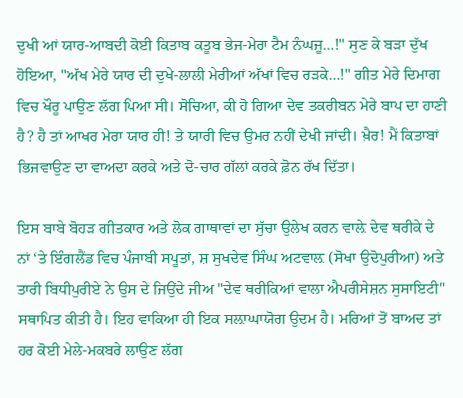ਦੁਖੀ ਆਂ ਯਾਰ-ਆਬਦੀ ਕੋਈ ਕਿਤਾਬ ਕਤੂਬ ਭੇਜ-ਮੇਰਾ ਟੈਮ ਨੰਘਜੂ…!" ਸੁਣ ਕੇ ਬੜਾ ਦੁੱਖ ਹੋਇਆ, "ਅੱਖ ਮੇਰੇ ਯਾਰ ਦੀ ਦੁਖੇ-ਲਾਲੀ ਮੇਰੀਆਂ ਅੱਖਾਂ ਵਿਚ ਰੜਕੇ…!" ਗੀਤ ਮੇਰੇ ਦਿਮਾਗ ਵਿਚ ਖੌਰੂ ਪਾਉਣ ਲੱਗ ਪਿਆ ਸੀ। ਸੋਚਿਆ, ਕੀ ਹੋ ਗਿਆ ਦੇਵ ਤਕਰੀਬਨ ਮੇਰੇ ਬਾਪ ਦਾ ਹਾਣੀ ਹੈ? ਹੈ ਤਾਂ ਆਖਰ ਮੇਰਾ ਯਾਰ ਹੀ! ਤੇ ਯਾਰੀ ਵਿਚ ਉਮਰ ਨਹੀਂ ਦੇਖੀ ਜਾਂਦੀ। ਖ਼ੈਰ! ਮੈਂ ਕਿਤਾਬਾਂ ਭਿਜਵਾਉਣ ਦਾ ਵਾਅਦਾ ਕਰਕੇ ਅਤੇ ਦੋ-ਚਾਰ ਗੱਲਾਂ ਕਰਕੇ ਫ਼ੋਨ ਰੱਖ ਦਿੱਤਾ।

ਇਸ ਬਾਬੇ ਬੋਹੜ ਗੀਤਕਾਰ ਅਤੇ ਲੋਕ ਗਾਥਾਵਾਂ ਦਾ ਸੁੱਚਾ ਉਲੇਖ ਕਰਨ ਵਾਲ਼ੇ ਦੇਵ ਥਰੀਕੇ ਦੇ ਨਾਂ ‘ਤੇ ਇੰਗਲੈਂਡ ਵਿਚ ਪੰਜਾਬੀ ਸਪੂਤਾਂ, ਸ਼ ਸੁਖਦੇਵ ਸਿੰਘ ਅਟਵਾਲ਼ (ਸੋਖਾ ਉਦੋਪੁਰੀਆ) ਅਤੇ ਤਾਰੀ ਬਿਧੀਪੁਰੀਏ ਨੇ ਉਸ ਦੇ ਜਿਉਂਦੇ ਜੀਅ "ਦੇਵ ਥਰੀਕਿਆਂ ਵਾਲਾ ਐਪਰੀਸੇਸ਼ਨ ਸੁਸਾਇਟੀ" ਸਥਾਪਿਤ ਕੀਤੀ ਹੈ। ਇਹ ਵਾਕਿਆ ਹੀ ਇਕ ਸਲ਼ਾਘਾਯੋਗ ਉਦਮ ਹੈ। ਮਰਿਆਂ ਤੋਂ ਬਾਅਦ ਤਾਂ ਹਰ ਕੋਈ ਮੇਲੇ-ਮਕਬਰੇ ਲਾਉਣ ਲੱਗ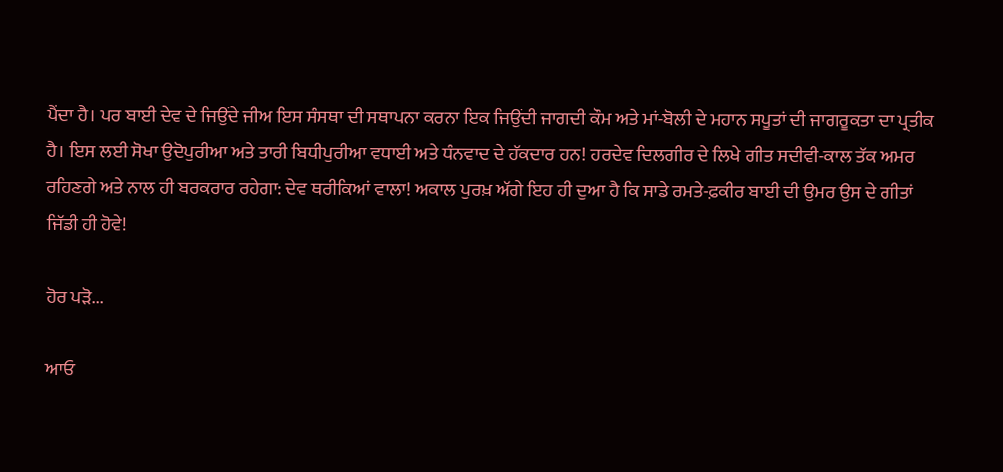ਪੈਂਦਾ ਹੈ। ਪਰ ਬਾਈ ਦੇਵ ਦੇ ਜਿਉਂਦੇ ਜੀਅ ਇਸ ਸੰਸਥਾ ਦੀ ਸਥਾਪਨਾ ਕਰਨਾ ਇਕ ਜਿਉਂਦੀ ਜਾਗਦੀ ਕੌਮ ਅਤੇ ਮਾਂ-ਬੋਲੀ ਦੇ ਮਹਾਨ ਸਪੂਤਾਂ ਦੀ ਜਾਗਰੂਕਤਾ ਦਾ ਪ੍ਰਤੀਕ ਹੈ। ਇਸ ਲਈ ਸੋਖਾ ਉਦੋਪੁਰੀਆ ਅਤੇ ਤਾਰੀ ਬਿਧੀਪੁਰੀਆ ਵਧਾਈ ਅਤੇ ਧੰਨਵਾਦ ਦੇ ਹੱਕਦਾਰ ਹਨ! ਹਰਦੇਵ ਦਿਲਗੀਰ ਦੇ ਲਿਖੇ ਗੀਤ ਸਦੀਵੀ-ਕਾਲ ਤੱਕ ਅਮਰ ਰਹਿਣਗੇ ਅਤੇ ਨਾਲ ਹੀ ਬਰਕਰਾਰ ਰਹੇਗਾ: ਦੇਵ ਥਰੀਕਿਆਂ ਵਾਲਾ! ਅਕਾਲ ਪੁਰਖ਼ ਅੱਗੇ ਇਹ ਹੀ ਦੁਆ ਹੈ ਕਿ ਸਾਡੇ ਰਮਤੇ-ਫ਼ਕੀਰ ਬਾਈ ਦੀ ਉਮਰ ਉਸ ਦੇ ਗੀਤਾਂ ਜਿੱਡੀ ਹੀ ਹੋਵੇ!

ਹੋਰ ਪੜੋ...

ਆਓ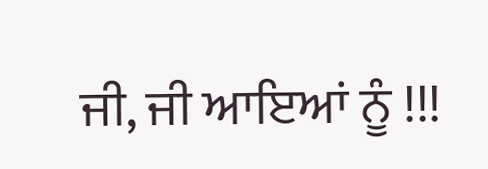ਜੀ, ਜੀ ਆਇਆਂ ਨੂੰ !!!